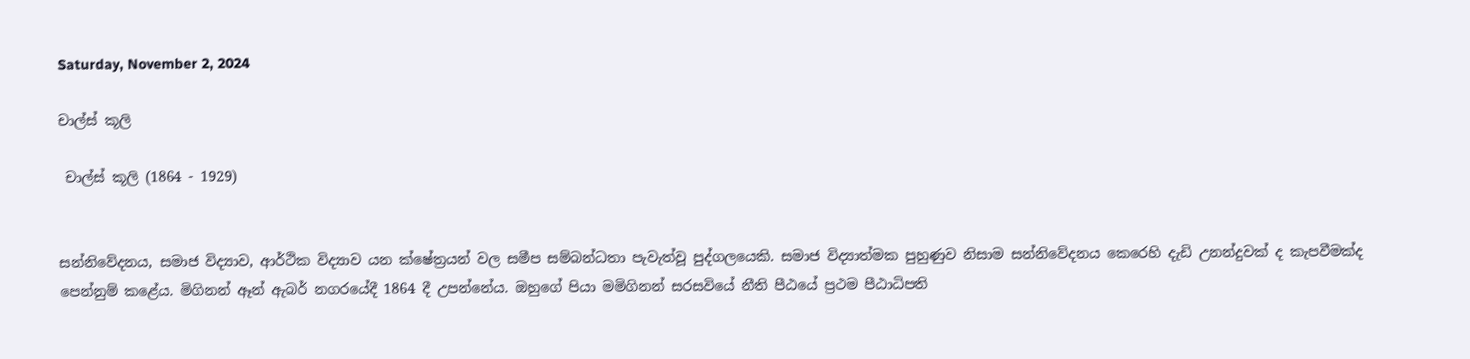Saturday, November 2, 2024

චාල්ස් කූලි

 චාල්ස් කූලි (1864 - 1929)


සන්නිවේදනය, සමාජ විද්‍යාව, ආර්ථික විද්‍යාව යන ක්ෂේත්‍රයන් වල සමීප සම්බන්ධතා පැවැත්වූ පුද්ගලයෙකි. සමාජ විද්‍යාත්මක පුහුණුව නිසාම සන්නිවේදනය කෙරෙහි දැඩි උනන්දුවක් ද කැපවීමක්ද පෙන්නුම් කළේය. මිගිනන් ඈන් ඇබර් නගරයේදී 1864 දී උපන්නේය. ඔහුගේ පියා මමිගිනන් සරසවියේ නීති පීඨයේ ප්‍රථම පීඨාධිපති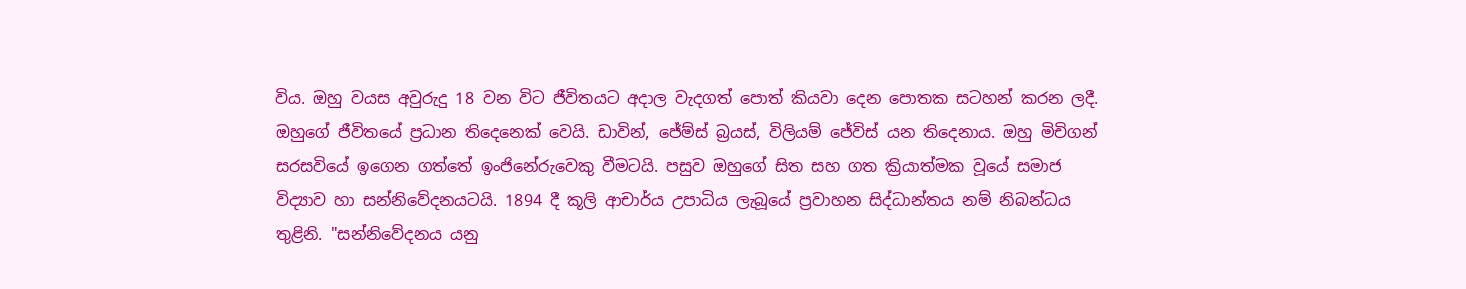විය. ඔහු වයස අවුරුදු 18 වන විට ජීවිතයට අදාල වැදගත් පොත් කියවා දෙන පොතක සටහන් කරන ලදී. ඔහුගේ ජීවිතයේ ප්‍රධාන තිදෙනෙක් වෙයි. ඩාවින්, ජේම්ස් බ්‍රයස්, විලියම් ජේවිස් යන තිදෙනාය. ඔහු මිචිගන් සරසවියේ ඉගෙන ගත්තේ ඉංජිනේරුවෙකු වීමටයි. පසුව ඔහුගේ සිත සහ ගත ක්‍රියාත්මක වූයේ සමාජ විද්‍යාව හා සන්නිවේදනයටයි. 1894 දී කූලි ආචාර්ය උපාධිය ලැබූයේ ප්‍රවාහන සිද්ධාන්තය නම් නිබන්ධය තුළිනි. "සන්නිවේදනය යනු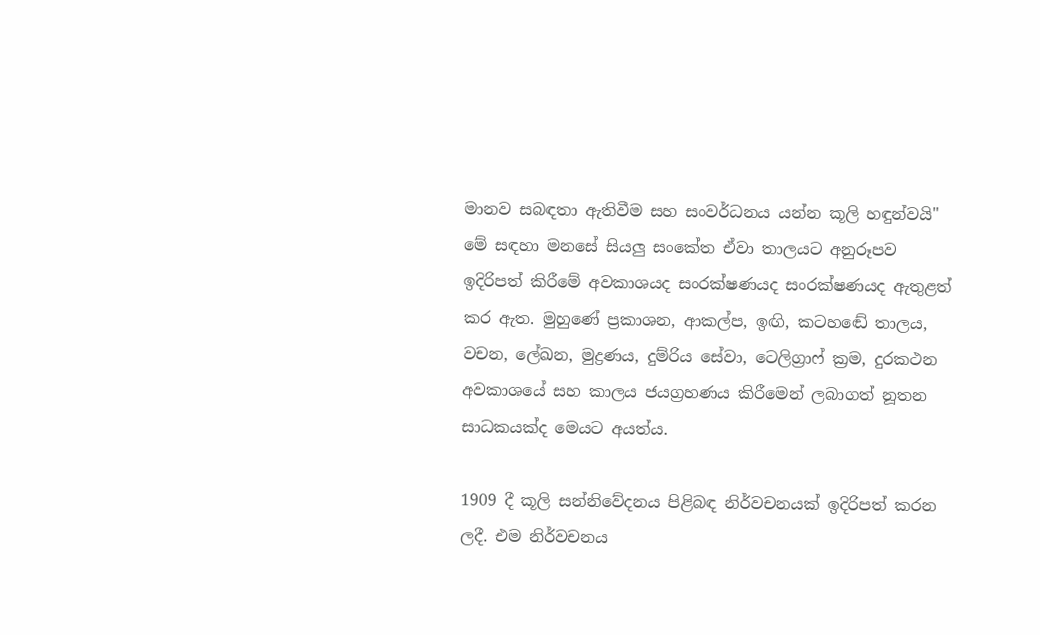මානව සබඳතා ඇතිවීම සහ සංවර්ධනය යන්න කූලි හඳුන්වයි"  මේ සඳහා මනසේ සියලු සංකේත ඒවා තාලයට අනුරූපව ඉදිරිපත් කිරීමේ අවකාශයද සංරක්ෂණයද සංරක්ෂණයද ඇතුළත් කර ඇත. මුහුණේ ප්‍රකාශන, ආකල්ප, ඉඟි, කටහඬේ තාලය, වචන, ලේඛන, මුද්‍රණය, දුම්රිය සේවා, ටෙලිග්‍රාෆ් ක්‍රම, දුරකථන අවකාශයේ සහ කාලය ජයග්‍රහණය කිරීමෙන් ලබාගත් නූතන සාධකයක්ද මෙයට අයත්ය.

1909 දී කූලි සන්නිවේදනය පිළිබඳ නිර්වචනයක් ඉදිරිපත් කරන ලදී. එම නිර්වචනය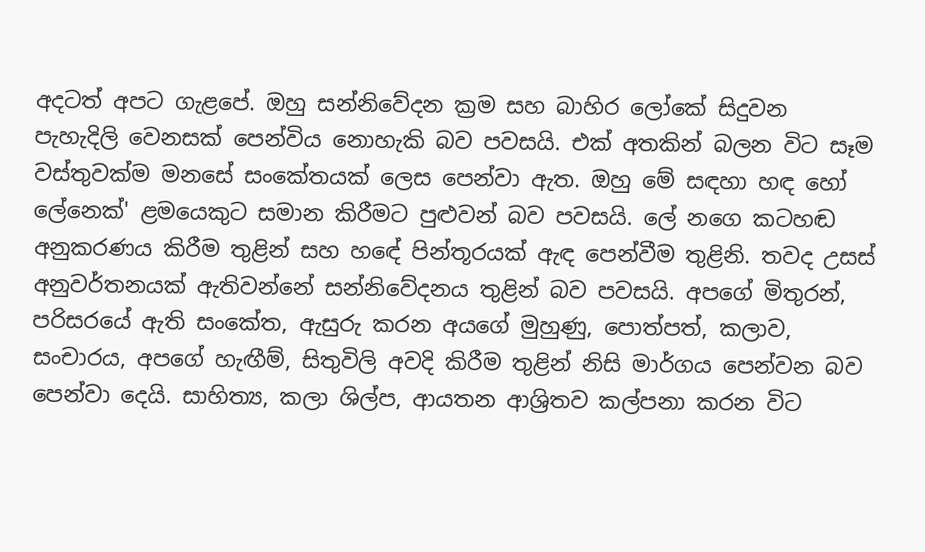අදටත් අපට ගැළපේ. ඔහු සන්නිවේදන ක්‍රම සහ බාහිර ලෝකේ සිදුවන පැහැදිලි වෙනසක් පෙන්විය නොහැකි බව පවසයි. එක් අතකින් බලන විට සෑම වස්තුවක්ම මනසේ සංකේතයක් ලෙස පෙන්වා ඇත. ඔහු මේ සඳහා හඳ හෝ ලේනෙක්' ළමයෙකුට සමාන කිරීමට පුළුවන් බව පවසයි. ලේ නගෙ කටහඬ අනුකරණය කිරීම තුළින් සහ හඳේ පින්තූරයක් ඇඳ පෙන්වීම තුළිනි. තවද උසස් අනුවර්තනයක් ඇතිවන්නේ සන්නිවේදනය තුළින් බව පවසයි. අපගේ මිතුරන්, පරිසරයේ ඇති සංකේත, ඇසුරු කරන අයගේ මුහුණු, පොත්පත්, කලාව, සංචාරය, අපගේ හැඟීම්, සිතුවිලි අවදි කිරීම තුළින් නිසි මාර්ගය පෙන්වන බව පෙන්වා දෙයි. සාහිත්‍ය, කලා ශිල්ප, ආයතන ආශ්‍රිතව කල්පනා කරන විට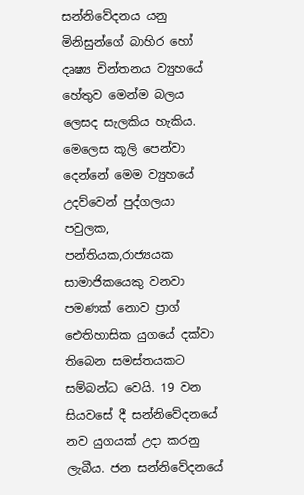සන්නිවේදනය යනු මිනිසුන්ගේ බාහිර හෝ දෘෂ්‍ය චින්තනය ව්‍යුහයේ හේතුව මෙන්ම බලය ලෙසද සැලකිය හැකිය. මෙලෙස කූලි පෙන්වා දෙන්නේ මෙම ව්‍යුහයේ උදව්වෙන් පුද්ගලයා පවුලක, පන්තියක,රාජ්‍යයක සාමාජිකයෙකු වනවා පමණක් නොව ප්‍රාග් ඓතිහාසික යුගයේ දක්වා තිබෙන සමස්තයකට සම්බන්ධ වෙයි. 19 වන සියවසේ දී සන්නිවේදනයේ නව යුගයක් උදා කරනු ලැබීය. ජන සන්නිවේදනයේ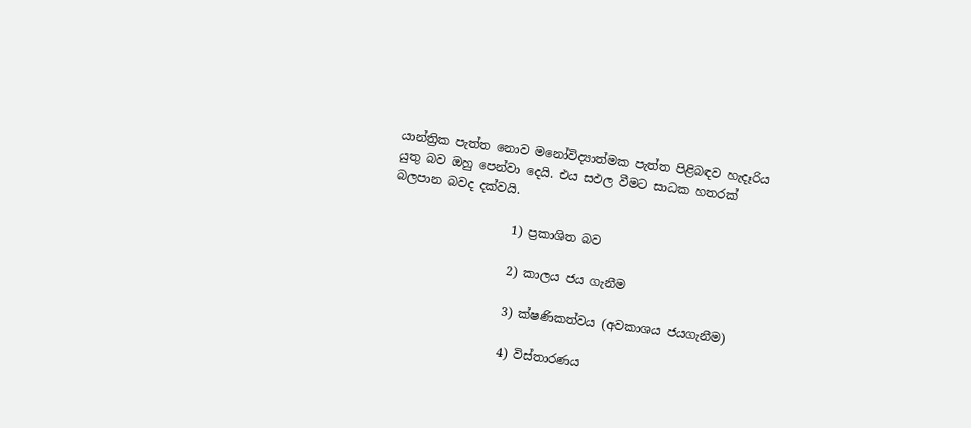යාන්ත්‍රික පැත්ත නොව මනෝවිද්‍යාත්මක පැත්ත පිළිබඳව හැදෑරිය යුතු බව ඔහු පෙන්වා දෙයි. එය සඵල වීමට සාධක හතරක් බලපාන බවද දක්වයි.

                    1) ප්‍රකාශිත බව

                    2) කාලය ජය ගැනීම

                    3) ක්ෂණිකත්වය (අවකාශය ජයගැනීම)

                    4) විස්තාරණය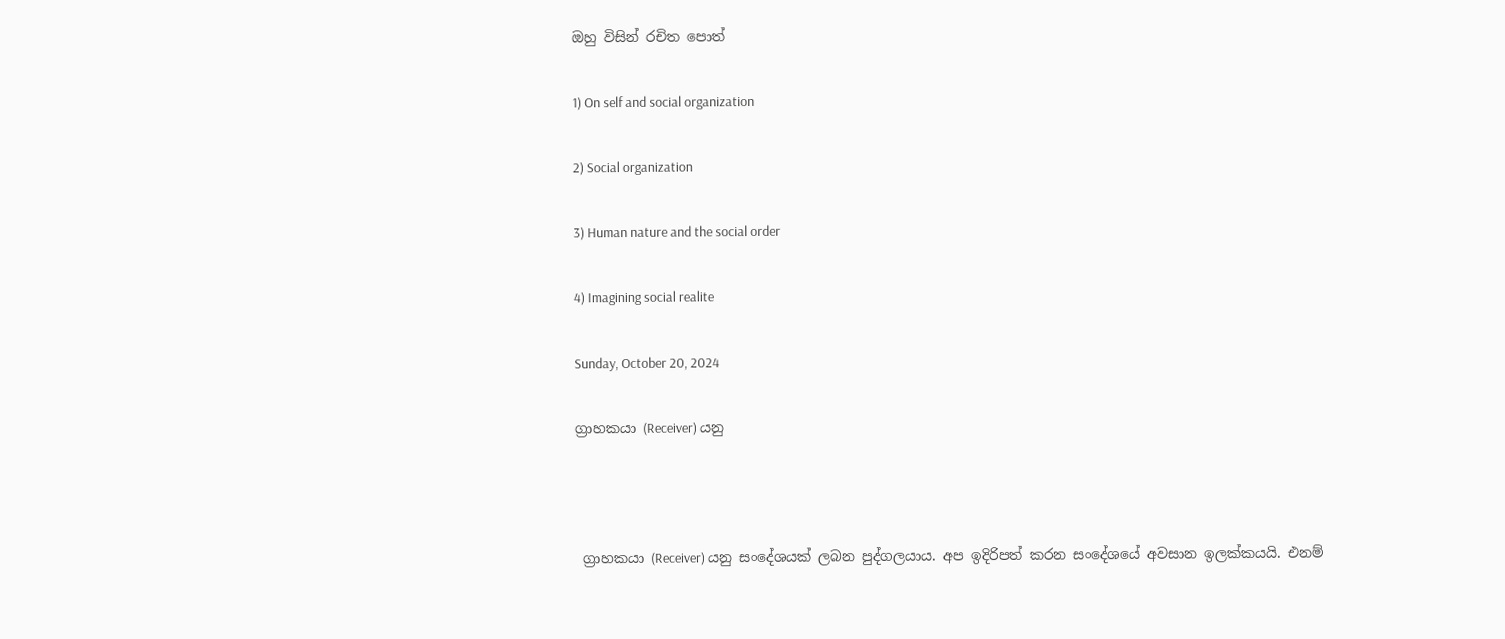ඔහු විසින් රචිත පොත්

1) On self and social organization

2) Social organization

3) Human nature and the social order

4) Imagining social realite

Sunday, October 20, 2024

ග්‍රාහකයා (Receiver) යනු



 ග්‍රාහකයා (Receiver) යනු සංදේශයක් ලබන පුද්ගලයාය. අප ඉදිරිපත් කරන සංදේශයේ අවසාන ඉලක්කයයි. එනම්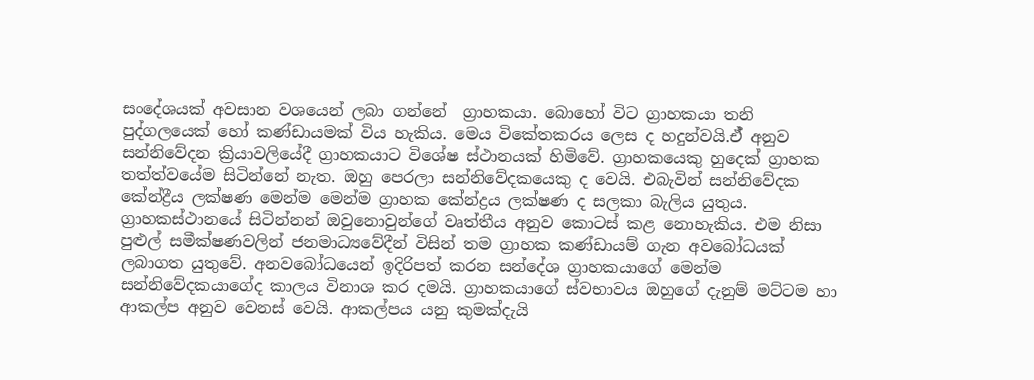සංදේශයක් අවසාන වශයෙන් ලබා ගන්නේ  ග්‍රාහකයා. බොහෝ විට ග්‍රාහකයා තනි පුද්ගලයෙක් හෝ කණ්ඩායමක් විය හැකිය. මෙය විකේතකරය ලෙස ද හදුන්වයි.ඒ් අනුව සන්නිවේදන ක්‍රියාවලියේදී ග්‍රාහකයාට විශේෂ ස්ථානයක් හිමිවේ. ග්‍රාහකයෙකු හුදෙක් ග්‍රාහක තත්ත්වයේම සිටින්නේ නැත. ඔහු පෙරලා සන්නිවේදකයෙකු ද වෙයි. එබැවින් සන්නිවේදක කේන්ද්‍රීය ලක්ෂණ මෙන්ම මෙන්ම ග්‍රාහක කේන්ද්‍රය ලක්ෂණ ද සලකා බැලිය යුතුය. ග්‍රාහකස්ථානයේ සිටින්නන් ඔවුනොවුන්ගේ වෘත්තීය අනුව කොටස් කළ නොහැකිය. එම නිසා පුළුල් සමීක්ෂණවලින් ජනමාධ්‍යවේදීන් විසින් තම ග්‍රාහක කණ්ඩායම් ගැන අවබෝධයක් ලබාගත යුතුවේ. අනවබෝධයෙන් ඉදිරිපත් කරන සන්දේශ ග්‍රාහකයාගේ මෙන්ම සන්නිවේදකයාගේද කාලය විනාශ කර දමයි. ග්‍රාහකයාගේ ස්වභාවය ඔහුගේ දැනුම් මට්ටම හා ආකල්ප අනුව වෙනස් වෙයි. ආකල්පය යනු කුමක්දැයි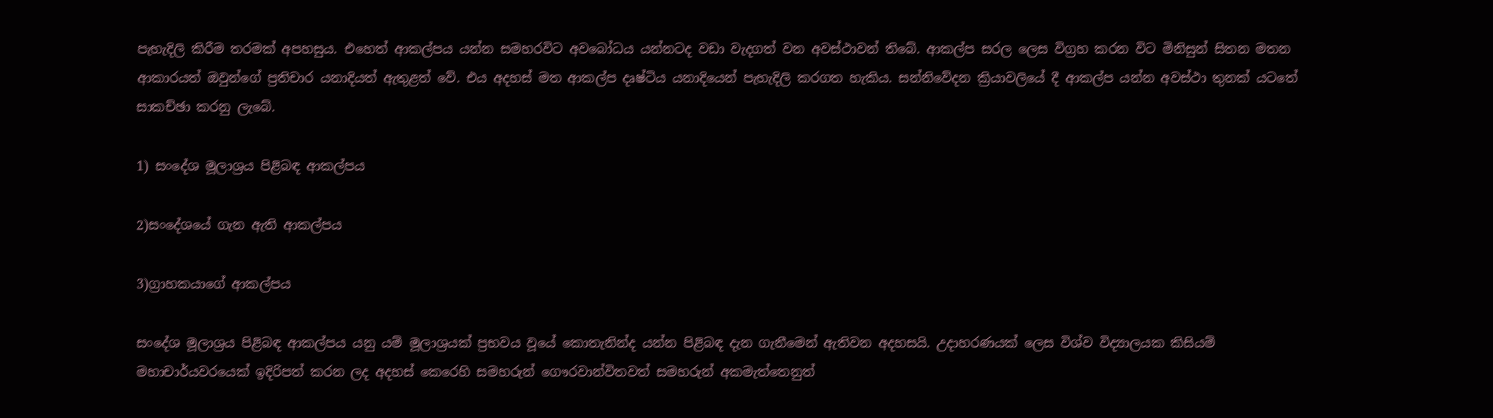පැහැදිලි කිරීම තරමක් අපහසුය. එහෙත් ආකල්පය යන්න සමහරවිට අවබෝධය යන්නටද වඩා වැදගත් වන අවස්ථාවන් තිබේ. ආකල්ප සරල ලෙස විග්‍රහ කරන විට මිනිසුන් සිතන මතන ආකාරයත් ඔවුන්ගේ ප්‍රතිචාර යනාදියත් ඇතුළත් වේ. එය අදහස් මත ආකල්ප දෘෂ්ටිය යනාදියෙන් පැහැදිලි කරගත හැකිය. සන්නිවේදන ක්‍රියාවලියේ දී ආකල්ප යන්න අවස්ථා තුනක් යටතේ සාකච්ඡා කරනු ලැබේ.

1) සංදේශ මූලාශ්‍රය පිළිබඳ ආකල්පය

2)සංදේශයේ ගැන ඇති ආකල්පය

3)ග්‍රාහකයාගේ ආකල්පය

සංදේශ මූලාශ්‍රය පිළිබඳ ආකල්පය යනු යම් මූලාශ්‍රයක් ප්‍රභවය වූයේ කොතැනින්ද යන්න පිළිබඳ දැන ගැනීමෙන් ඇතිවන අදහසයි. උදාහරණයක් ලෙස විශ්ව විද්‍යාලයක කිසියම් මහාචාර්යවරයෙක් ඉදිරිපත් කරන ලද අදහස් කෙරෙහි සමහරුන් ගෞරවාන්විතවත් සමහරුන් අකමැත්තෙනුත්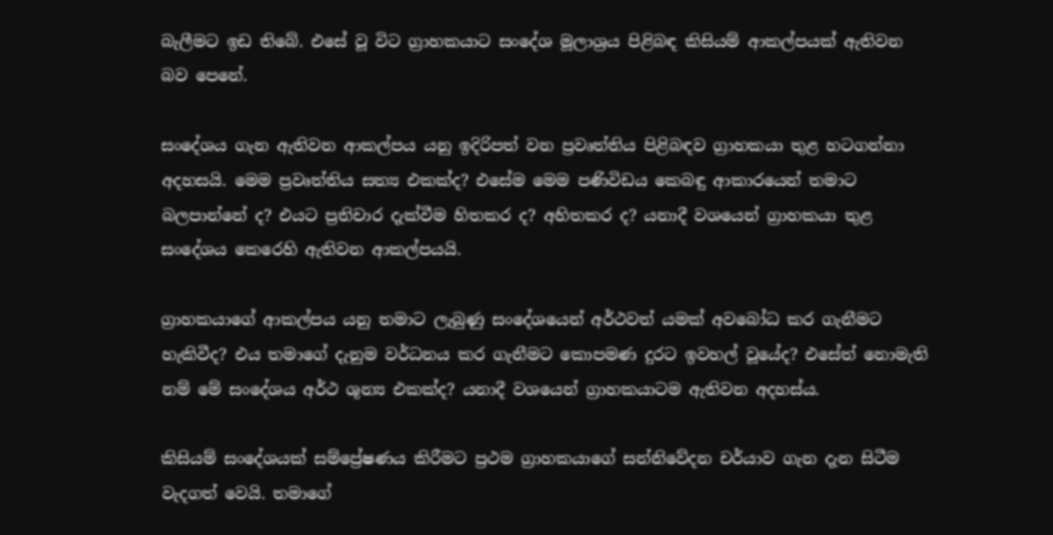බැලීමට ඉඩ තිබේ. එසේ වූ විට ග්‍රාහකයාට සංදේශ මූලාශ්‍රය පිළිබඳ කිසියම් ආකල්පයක් ඇතිවන බව පෙනේ.

සංදේශය ගැන ඇතිවන ආකල්පය යනු ඉදිරිපත් වන ප්‍රවෘත්තිය පිළිබඳව ග්‍රාහකයා තුළ හටගන්නා අදහසයි. මෙම ප්‍රවෘත්තිය සත්‍ය එකක්ද? එසේම මෙම පණිවිඩය කෙබඳු ආකාරයෙන් තමාට බලපාන්නේ ද? එයට ප්‍රතිචාර දැක්වීම හිතකර ද? අහිතකර ද? යනාදී වශයෙන් ග්‍රාහකයා තුළ සංදේශය කෙරෙහි ඇතිවන ආකල්පයයි.

ග්‍රාහකයාගේ ආකල්පය යනු තමාට ලැබුණු සංදේශයෙන් අර්ථවත් යමක් අවබෝධ කර ගැනීමට හැකිවීද? එය තමාගේ දැනුම වර්ධනය කර ගැනීමට කොපමණ දුරට ඉවහල් වූයේද? එසේත් නොමැති නම් මේ සංදේශය අර්ථ ශූන්‍ය එකක්ද? යනාදී වශයෙන් ග්‍රාහකයාටම ඇතිවන අදහස්ය.

කිසියම් සංදේශයක් සම්ප්‍රේෂණය කිරීමට ප්‍රථම ග්‍රාහකයාගේ සන්නිවේදන චර්යාව ගැන දැන සිටීම වැදගත් වෙයි. තමාගේ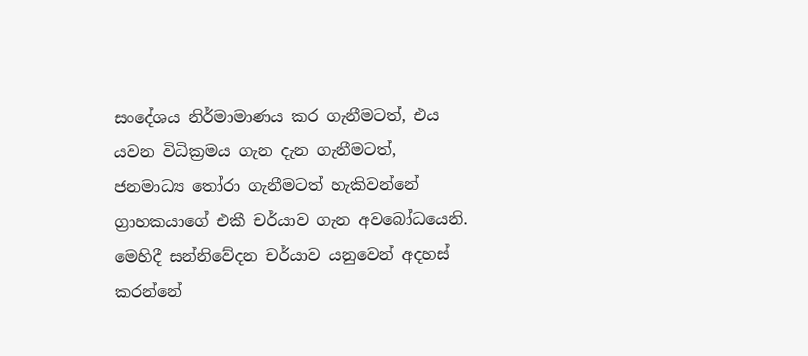සංදේශය නිර්මාමාණය කර ගැනීමටත්, එය යවන විධික්‍රමය ගැන දැන ගැනීමටත්, ජනමාධ්‍ය තෝරා ගැනීමටත් හැකිවන්නේ ග්‍රාහකයාගේ එකී චර්යාව ගැන අවබෝධයෙනි. මෙහිදී සන්නිවේදන චර්යාව යනුවෙන් අදහස් කරන්නේ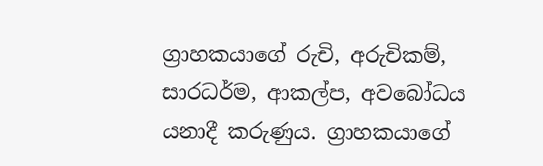ග්‍රාහකයාගේ රුචි, අරුචිකම්, සාරධර්ම, ආකල්ප, අවබෝධය යනාදී කරුණුය. ග්‍රාහකයාගේ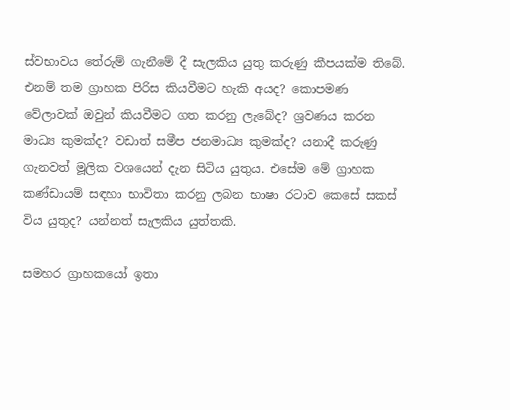ස්වභාවය තේරුම් ගැනීමේ දී සැලකිය යුතු කරුණු කීපයක්ම තිබේ. එනම් තම ග්‍රාහක පිරිස කියවීමට හැකි අයද? කොපමණ වේලාවක් ඔවුන් කියවීමට ගත කරනු ලැබේද? ශ්‍රවණය කරන මාධ්‍ය කුමක්ද? වඩාත් සමීප ජනමාධ්‍ය කුමක්ද? යනාදී කරුණු ගැනවත් මූලික වශයෙන් දැන සිටිය යුතුය. එසේම මේ ග්‍රාහක කණ්ඩායම් සඳහා භාවිතා කරනු ලබන භාෂා රටාව කෙසේ සකස් විය යුතුද? යන්නත් සැලකිය යුත්තකි.

සමහර ග්‍රාහකයෝ ඉතා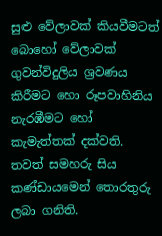සුළු වේලාවක් කියවීමටත් බොහෝ වේලාවක් ගුවන්විදුලිය ශ්‍රවණය කිරීමට හො රූපවාහිනිය නැරඹීමට හෝ කැමැත්තක් දක්වති. තවත් සමහරු සිය කණ්ඩායමෙන් තොරතුරු ලබා ගනිති.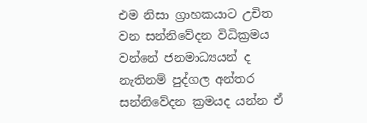එම නිසා ග්‍රාහකයාට උචිත වන සන්නිවේදන විධික්‍රමය වන්නේ ජනමාධ්‍යයන් ද නැතිනම් පුද්ගල අන්තර සන්නිවේදන ක්‍රමයද යන්න ඒ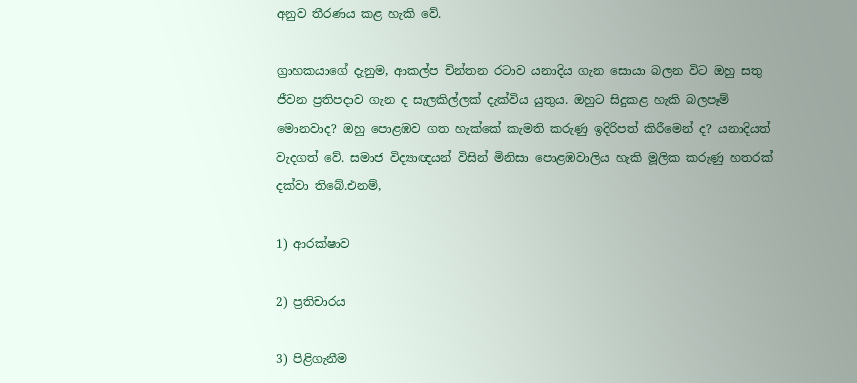අනුව තීරණය කළ හැකි වේ.

ග්‍රාහකයාගේ දැනුම, ආකල්ප චින්තන රටාව යනාදිය ගැන සොයා බලන විට ඔහු සතු ජීවන ප්‍රතිපදාව ගැන ද සැලකිල්ලක් දැක්විය යුතුය. ඔහුට සිදුකළ හැකි බලපෑම් මොනවාද? ඔහු පොළඹව ගත හැක්කේ කැමති කරුණු ඉදිරිපත් කිරීමෙන් ද? යනාදියත් වැදගත් වේ. සමාජ විද්‍යාඥයන් විසින් මිනිසා පොළඹවාලිය හැකි මූලික කරුණු හතරක් දක්වා තිබේ.එනම්,

1) ආරක්ෂාව

2) ප්‍රතිචාරය

3) පිළිගැනීම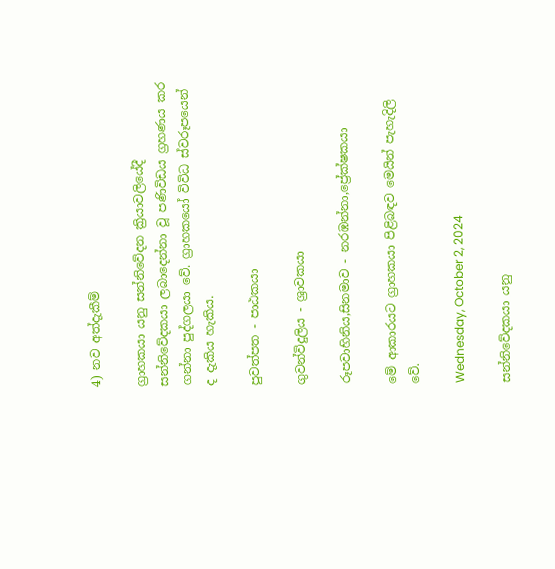4) නව අත්දැකීම්

ග්‍රාහකයා යනු සන්නිවේදන ක්‍රියාවලියේදී සන්නිවේදකයා ලබාදෙන්නා වූ පණිවිඩය ග්‍රහණය කර ගන්නා පුද්ගලයා වේ. ග්‍රාහකයෝ විවිධ ස්වරූපයෙන් ද දැකිය හැකිය.

පුවත්පත - පාඨකයා

ගුවන්විදුලිය - ශ්‍රාවකයා

රූපවාහිනිය,සිනමාව - නරඹන්නා,ප්‍රේක්ෂකයා

මේ ආකාරයට ග්‍රාහකයා පිළිබඳව මෙයින් පැහැදිලි වේ.

Wednesday, October 2, 2024

සන්නිවේදකයා යනු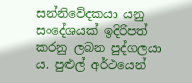සන්නිවේදකයා යනු සංදේශයක් ඉදිරිපත් කරනු ලබන පුද්ගලයා ය. පුළුල් අර්ථයෙන්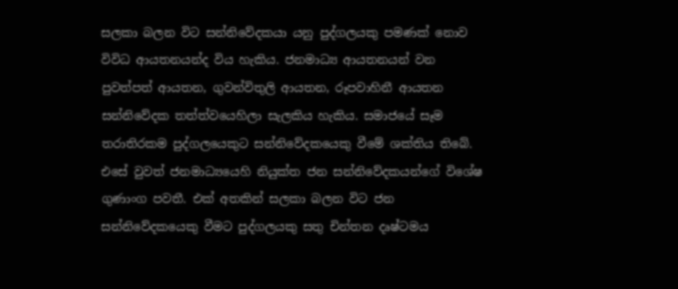සලකා බලන විට සන්නිවේදකයා යනු පුද්ගලයකු පමණක් නොව විවිධ ආයතනයන්ද විය හැකිය. ජනමාධ්‍ය ආයතනයන් වන පුවත්පත් ආයතන, ගුවන්විතුලි ආයතන, රූපවාහිනී ආයතන සන්නිවේදක තත්ත්වයෙහිලා සැලකිය හැකිය. සමාජයේ සෑම තරාතිරකම පුද්ගලයෙකුට සන්නිවේදකයෙකු වීමේ ශක්තිය තිබේ. එසේ වුවත් ජනමාධ්‍යයෙහි නියුක්ත ජන සන්නිවේදකයන්ගේ විශේෂ ගුණාංග පවතී. එක් අතකින් සලකා බලන විට ජන සන්නිවේදකයෙකු වීමට පුද්ගලයකු සතු චින්තන දෘෂ්ටමය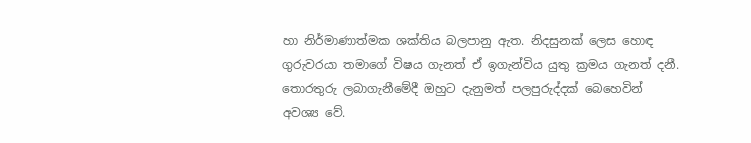හා නිර්මාණාත්මක ශක්තිය බලපානු ඇත. නිදසුනක් ලෙස හොඳ ගුරුවරයා තමාගේ විෂය ගැනත් ඒ ඉගැන්විය යුතු ක්‍රමය ගැනත් දනී. තොරතුරු ලබාගැනීමේදී ඔහුට දැනුමත් පලපුරුද්දක් බෙහෙවින් අවශ්‍ය වේ.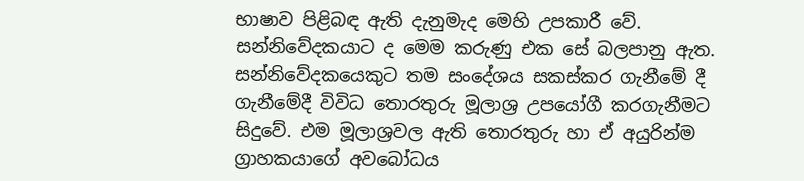භාෂාව පිළිබඳ ඇති දැනුමැද මෙහි උපකාරී වේ. සන්නිවේදකයාට ද මෙම කරුණු එක සේ බලපානු ඇත. සන්නිවේදකයෙකුට තම සංදේශය සකස්කර ගැනීමේ දී ගැනීමේදී විවිධ තොරතුරු මූලාශ්‍ර උපයෝගී කරගැනීමට සිදුවේ. එම මූලාශ්‍රවල ඇති තොරතුරු හා ඒ අයුරින්ම ග්‍රාහකයාගේ අවබෝධය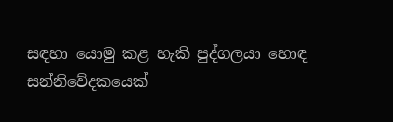සඳහා යොමු කළ හැකි පුද්ගලයා හොඳ සන්නිවේදකයෙක්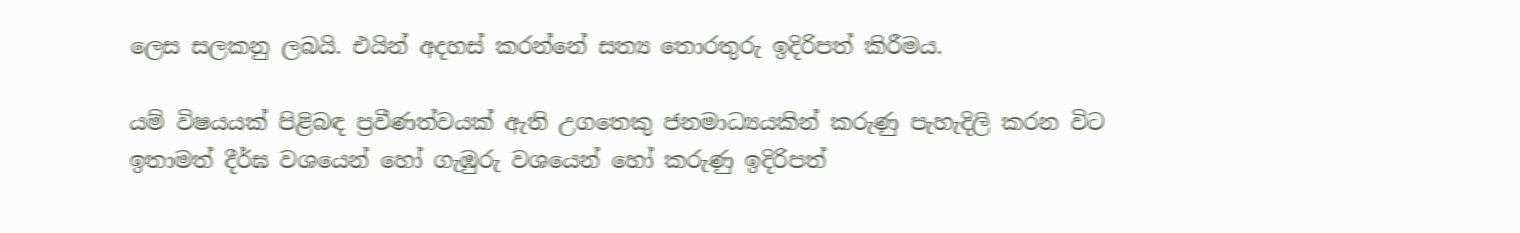ලෙස සලකනු ලබයි. එයින් අදහස් කරන්නේ සත්‍ය තොරතුරු ඉදිරිපත් කිරීමය.

යම් විෂයයක් පිළිබඳ ප්‍රවීණත්වයක් ඇති උගතෙකු ජනමාධ්‍යයකින් කරුණු පැහැදිලි කරන විට ඉතාමත් දීර්ඝ වශයෙන් හෝ ගැඹුරු වශයෙන් හෝ කරුණු ඉදිරිපත්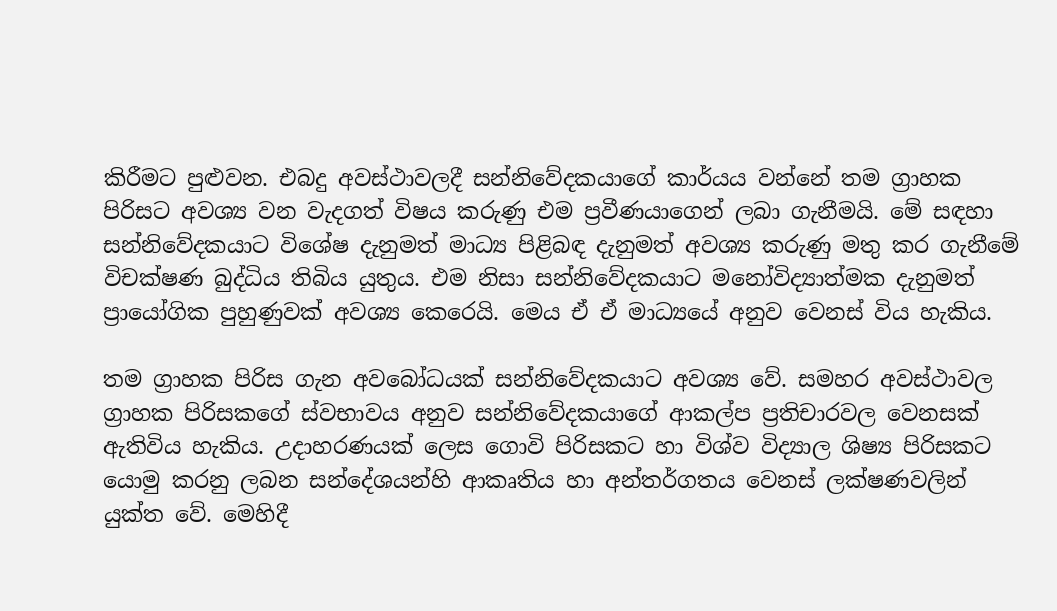කිරීමට පුළුවන. එබදු අවස්ථාවලදී සන්නිවේදකයාගේ කාර්යය වන්නේ තම ග්‍රාහක පිරිසට අවශ්‍ය වන වැදගත් විෂය කරුණු එම ප්‍රවීණයාගෙන් ලබා ගැනීමයි. මේ සඳහා සන්නිවේදකයාට විශේෂ දැනුමත් මාධ්‍ය පිළිබඳ දැනුමත් අවශ්‍ය කරුණු මතු කර ගැනීමේ විචක්ෂණ බුද්ධිය තිබිය යුතුය. එම නිසා සන්නිවේදකයාට මනෝවිද්‍යාත්මක දැනුමත් ප්‍රායෝගික පුහුණුවක් අවශ්‍ය කෙරෙයි. මෙය ඒ ඒ මාධ්‍යයේ අනුව වෙනස් විය හැකිය.

තම ග්‍රාහක පිරිස ගැන අවබෝධයක් සන්නිවේදකයාට අවශ්‍ය වේ. සමහර අවස්ථාවල ග්‍රාහක පිරිසකගේ ස්වභාවය අනුව සන්නිවේදකයාගේ ආකල්ප ප්‍රතිචාරවල වෙනසක් ඇතිවිය හැකිය. උදාහරණයක් ලෙස ගොවි පිරිසකට හා විශ්ව විද්‍යාල ශිෂ්‍ය පිරිසකට යොමු කරනු ලබන සන්දේශයන්හි ආකෘතිය හා අන්තර්ගතය වෙනස් ලක්ෂණවලින් යුක්ත වේ. මෙහිදී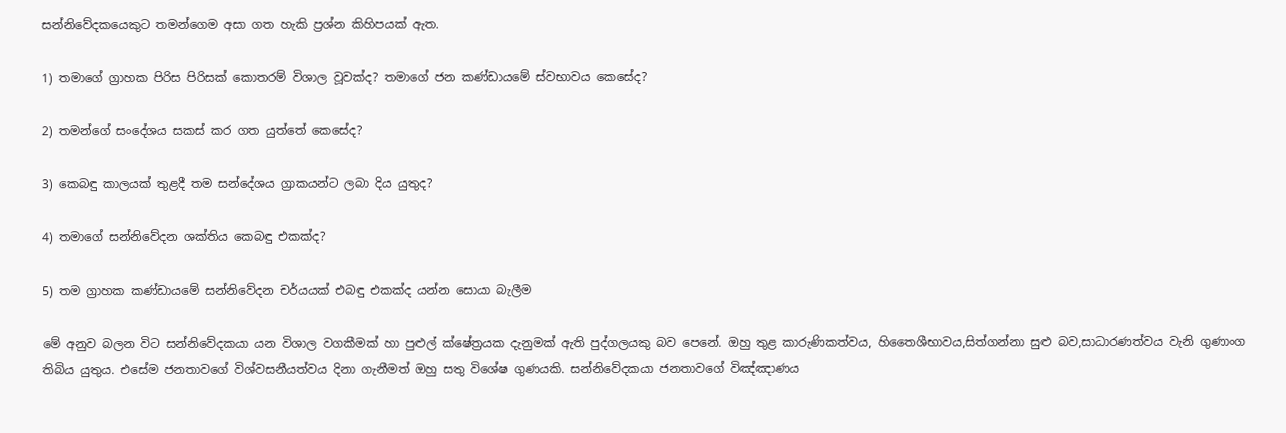සන්නිවේදකයෙකුට තමන්ගෙම අසා ගත හැකි ප්‍රශ්න කිහිපයක් ඇත.

1) තමාගේ ග්‍රාහක පිරිස පිරිසක් කොතරම් විශාල වූවක්ද? තමාගේ ජන කණ්ඩායමේ ස්වභාවය කෙසේද?

2) තමන්ගේ සංදේශය සකස් කර ගත යුත්තේ කෙසේද?

3) කෙබඳු කාලයක් තුළදී තම සන්දේශය ග්‍රාකයන්ට ලබා දිය යුතුද?

4) තමාගේ සන්නිවේදන ශක්තිය කෙබඳු එකක්ද?

5) තම ග්‍රාහක කණ්ඩායමේ සන්නිවේදන චර්යයක් එබඳු එකක්ද යන්න සොයා බැලීම

මේ අනුව බලන විට සන්නිවේදකයා යන විශාල වගකීමක් හා පුළුල් ක්ෂේත්‍රයක දැනුමක් ඇති පුද්ගලයකු බව පෙනේ. ඔහු තුළ කාරුණිකත්වය, හිතෛශීභාවය,සිත්ගන්නා සුළු බව,සාධාරණත්වය වැනි ගුණාංග තිබිය යුතුය. එසේම ජනතාවගේ විශ්වසනීයත්වය දිනා ගැනීමත් ඔහු සතු විශේෂ ගුණයකි. සන්නිවේදකයා ජනතාවගේ විඤ්ඤාණය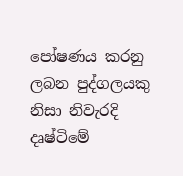පෝෂණය කරනු ලබන පුද්ගලයකු නිසා නිවැරදි දෘෂ්ටිමේ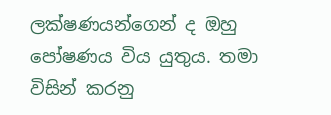ලක්ෂණයන්ගෙන් ද ඔහු පෝෂණය විය යුතුය. තමා විසින් කරනු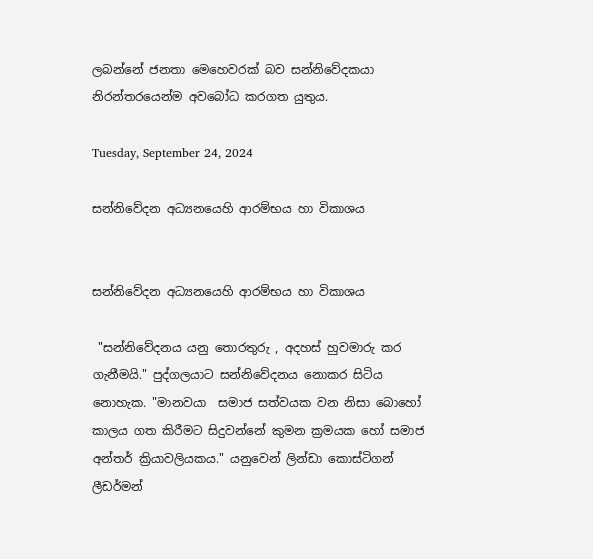ලබන්නේ ජනතා මෙහෙවරක් බව සන්නිවේදකයා  නිරන්තරයෙන්ම අවබෝධ කරගත යුතුය.

Tuesday, September 24, 2024

සන්නිවේදන අධ්‍යනයෙහි ආරම්භය හා විකාශය


සන්නිවේදන අධ්‍යනයෙහි ආරම්භය හා විකාශය

 "සන්නිවේදනය යනු තොරතුරු , අදහස් හුවමාරු කර ගැනීමයි." පුද්ගලයාට සන්නිවේදනය නොකර සිටිය නොහැක. "මානවයා  සමාජ සත්වයක වන නිසා බොහෝ කාලය ගත කිරීමට සිදුවන්නේ කුමන ක්‍රමයක හෝ සමාජ අන්තර් ක්‍රියාවලියකය." යනුවෙන් ලින්ඩා කොස්ටිගන් ලීඩර්මන්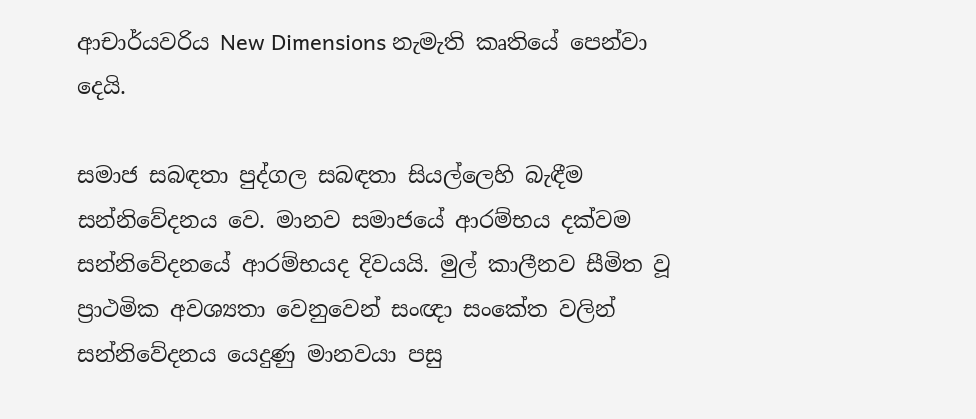ආචාර්යවරිය New Dimensions නැමැති කෘතියේ පෙන්වා දෙයි.

සමාජ සබඳතා පුද්ගල සබඳතා සියල්ලෙහි බැඳීම සන්නිවේදනය වෙ. මානව සමාජයේ ආරම්භය දක්වම සන්නිවේදනයේ ආරම්භයද දිවයයි. මුල් කාලීනව සීමිත වූ ප්‍රාථමික අවශ්‍යතා වෙනුවෙන් සංඥා සංකේත වලින් සන්නිවේදනය යෙදුණු මානවයා පසු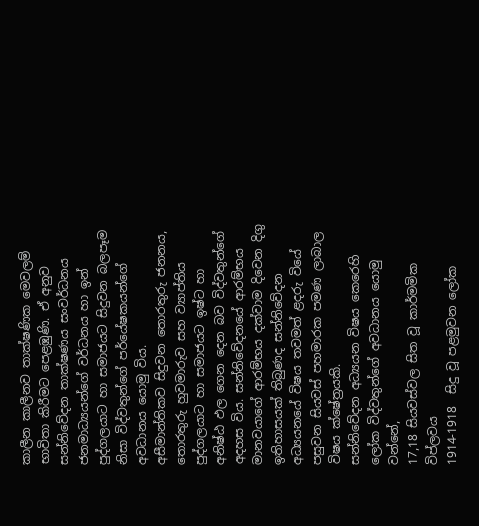කාලීන කාලීනව තාක්ෂණික මෙවලම් භාවිතා කිරීමට පෙළඹුණි. ඒ අනුව සන්නිවේදන තාක්ෂණය සංවර්ධනය ජනමාධ්‍යයන්ගේ වර්ධනය හා ඉන් පුද්ගලයාට හා සමාජයට සිදුවන බලපෑම නිසා විද්වතුන්ගේ පර්යේෂකයන්ගේ අවධානය යොමු විය.
අසීමාන්තිකව සිදුවන තොරතුරු ජනනය, තොරතුරු හුවමාරුව සහ ව්‍යාප්තිය පුද්ගලයාට හා සමාජයට ඉෂ්ට හා අනිෂ්ඨ ඵල ගෙන දෙන බව විද්වතුන්ගේ අදහස විය. සන්නිවේදනයේ ආරම්භය මානවයාගේ ආරම්භය දක්වාම දිවෙන දිගු ඉතිහාසයක් තිබුණද සන්නිවේදන අධ්‍යයනයේ විෂය තවමත් ළදරු වියේ පසුවන සියවස් පහමාරක පමණ ලාබාල විෂය ක්ෂේත්‍රයකි.
සන්නිවේදන අධ්‍යයන විෂය කෙරෙහි ලෝක විද්වතුන්ගේ අවධානය යොමු වන්නේ,
17,18 සියවස්වල සිත වූ කාර්මමික විප්ලවය
1914-1918  සිදු වූ පළමුවන ලෝක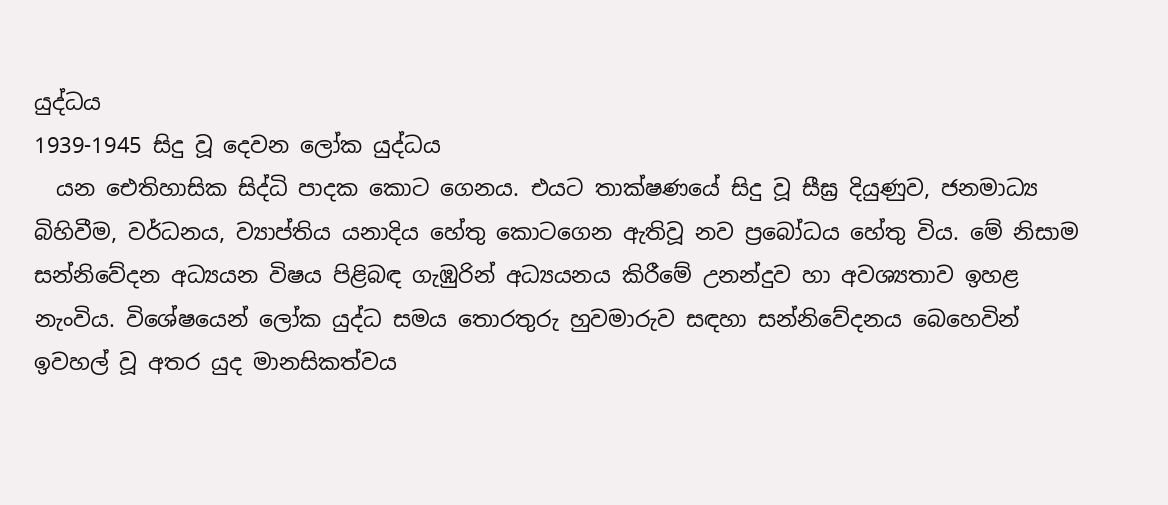යුද්ධය
1939-1945 සිදු වූ දෙවන ලෝක යුද්ධය
  යන ඓතිහාසික සිද්ධි පාදක කොට ගෙනය. එයට තාක්ෂණයේ සිදු වූ සීඝ්‍ර දියුණුව, ජනමාධ්‍ය බිහිවීම, වර්ධනය, ව්‍යාප්තිය යනාදිය හේතු කොටගෙන ඇතිවූ නව ප්‍රබෝධය හේතු විය. මේ නිසාම සන්නිවේදන අධ්‍යයන විෂය පිළිබඳ ගැඹුරින් අධ්‍යයනය කිරීමේ උනන්දුව හා අවශ්‍යතාව ඉහළ නැංවිය. විශේෂයෙන් ලෝක යුද්ධ සමය තොරතුරු හුවමාරුව සඳහා සන්නිවේදනය බෙහෙවින් ඉවහල් වූ අතර යුද මානසිකත්වය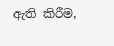ඇති කිරීම,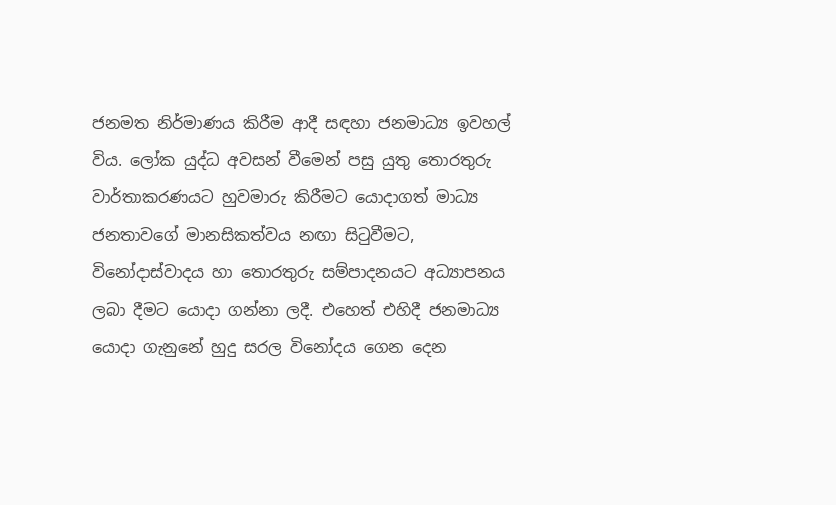ජනමත නිර්මාණය කිරීම ආදී සඳහා ජනමාධ්‍ය ඉවහල් විය. ලෝක යුද්ධ අවසන් වීමෙන් පසු යුතු තොරතුරු වාර්තාකරණයට හුවමාරු කිරීමට යොදාගත් මාධ්‍ය ජනතාවගේ මානසිකත්වය නඟා සිටුවීමට, විනෝදාස්වාදය හා තොරතුරු සම්පාදනයට අධ්‍යාපනය ලබා දීමට යොදා ගන්නා ලදී. එහෙත් එහිදී ජනමාධ්‍ය යොදා ගැනුනේ හුදු සරල විනෝදය ගෙන දෙන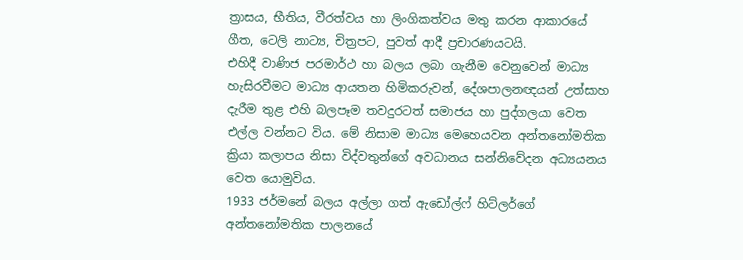ත්‍රාසය, භීතිය, වීරත්වය හා ලිංගිකත්වය මතු කරන ආකාරයේ ගීත, ටෙලි නාට්‍ය, චිත්‍රපට, පුවත් ආදී ප්‍රචාරණයටයි.
එහිදී වාණිජ පරමාර්ථ හා බලය ලබා ගැනීම වෙනුවෙන් මාධ්‍ය හැසිරවීමට මාධ්‍ය ආයතන හිමිකරුවන්, දේශපාලනඥයන් උත්සාහ දැරීම තුළ එහි බලපෑම තවදුරටත් සමාජය හා පුද්ගලයා වෙත එල්ල වන්නට විය. මේ නිසාම මාධ්‍ය මෙහෙයවන අන්තනෝමතික ක්‍රියා කලාපය නිසා විද්වතුන්ගේ අවධානය සන්නිවේදන අධ්‍යයනය වෙත යොමුවිය.
1933 ජර්මනේ බලය අල්ලා ගත් ඇඩෝල්ෆ් හිට්ලර්ගේ අන්තනෝමතික පාලනයේ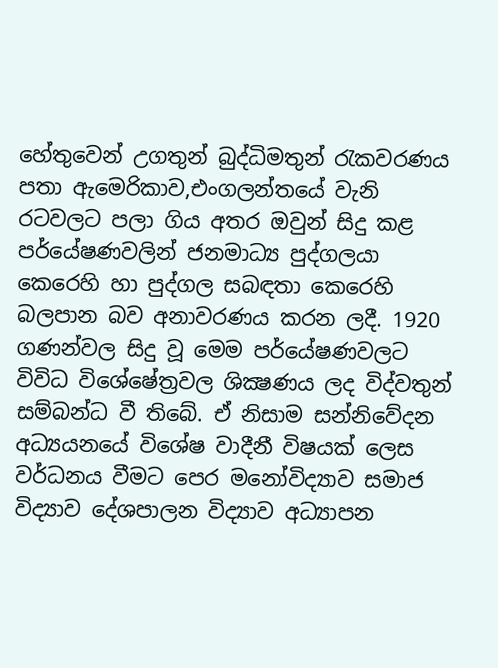හේතුවෙන් උගතුන් බුද්ධිමතුන් රැකවරණය පතා ඇමෙරිකාව,එංගලන්තයේ වැනි රටවලට පලා ගිය අතර ඔවුන් සිදු කළ පර්යේෂණවලින් ජනමාධ්‍ය පුද්ගලයා කෙරෙහි හා පුද්ගල සබඳතා කෙරෙහි බලපාන බව අනාවරණය කරන ලදී. 1920 ගණන්වල සිදු වූ මෙම පර්යේෂණවලට විවිධ විශේෂේත්‍රවල ශික්‍ෂණය ලද විද්වතුන් සම්බන්ධ වී තිබේ. ඒ නිසාම සන්නිවේදන අධ්‍යයනයේ විශේෂ වාදීනී විෂයක් ලෙස වර්ධනය වීමට පෙර මනෝවිද්‍යාව සමාජ විද්‍යාව දේශපාලන විද්‍යාව අධ්‍යාපන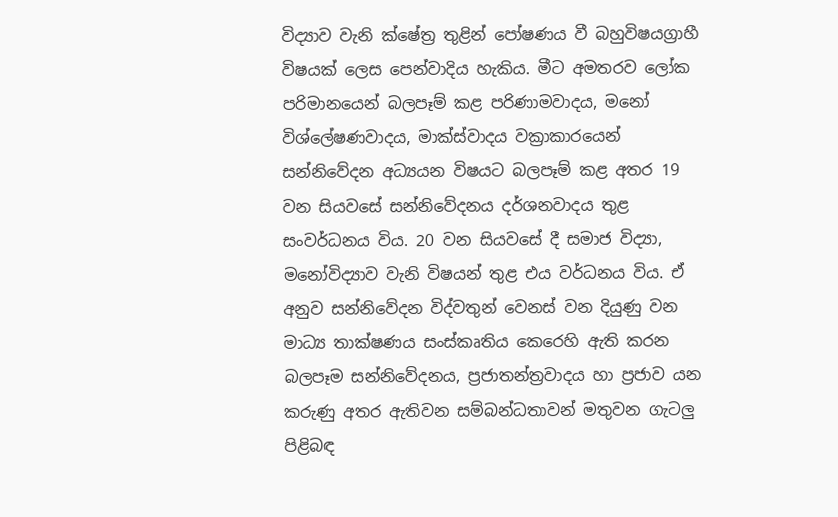විද්‍යාව වැනි ක්ෂේත්‍ර තුළින් පෝෂණය වී බහුවිෂයග්‍රාහී විෂයක් ලෙස පෙන්වාදිය හැකිය. මීට අමතරව ලෝක පරිමානයෙන් බලපෑම් කළ පරිණාමවාදය, මනෝ විශ්ලේෂණවාදය, මාක්ස්වාදය වක්‍රාකාරයෙන් සන්නිවේදන අධ්‍යයන විෂයට බලපෑම් කළ අතර 19 වන සියවසේ සන්නිවේදනය දර්ශනවාදය තුළ සංවර්ධනය විය. 20 වන සියවසේ දී සමාජ විද්‍යා, මනෝවිද්‍යාව වැනි විෂයන් තුළ එය වර්ධනය විය. ඒ අනුව සන්නිවේදන විද්වතුන් වෙනස් වන දියුණු වන මාධ්‍ය තාක්ෂණය සංස්කෘතිය කෙරෙහි ඇති කරන බලපෑම සන්නිවේදනය, ප්‍රජාතන්ත්‍රවාදය හා ප්‍රජාව යන කරුණු අතර ඇතිවන සම්බන්ධතාවන් මතුවන ගැටලු පිළිබඳ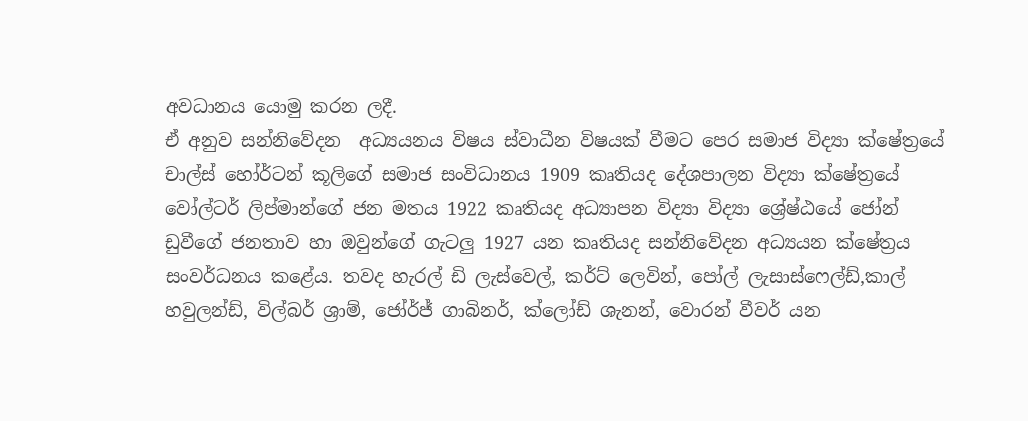අවධානය යොමු කරන ලදී.
ඒ අනුව සන්නිවේදන  අධ්‍යයනය විෂය ස්වාධීන විෂයක් වීමට පෙර සමාජ විද්‍යා ක්ෂේත්‍රයේ චාල්ස් හෝර්ටන් කූලිගේ සමාජ සංවිධානය 1909 කෘතියද දේශපාලන විද්‍යා ක්ෂේත්‍රයේ වෝල්ටර් ලිප්මාන්ගේ ජන මතය 1922 කෘතියද අධ්‍යාපන විද්‍යා විද්‍යා ශ්‍රේෂ්ඨයේ ජෝන් ඩුවීගේ ජනතාව හා ඔවුන්ගේ ගැටලු 1927 යන කෘතියද සන්නිවේදන අධ්‍යයන ක්ෂේත්‍රය සංවර්ධනය කළේය. තවද හැරල් ඩි ලැස්වෙල්, කර්ට් ලෙවින්, පෝල් ලැසාස්ෆෙල්ඩ්,කාල් හවුලන්ඩ්, විල්බර් ශ්‍රාම්, ජෝර්ජ් ගාබිනර්, ක්ලෝඩ් ශැනන්, වොරන් වීවර් යන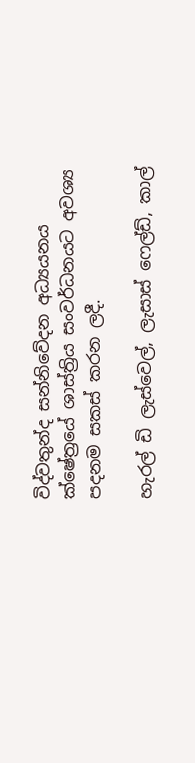විද්වතුන්ද සන්නිවේදන අධ්‍යයනය ක්ෂේත්‍රයේ ශාස්ත්‍රිය සංවර්ධනයට අවශ්‍ය පදනම සකස් කරන ලදී.

හැරල් ඩි ලැස්වෙල්, ලැසාස් ෆෙල්ඩ්, කාල්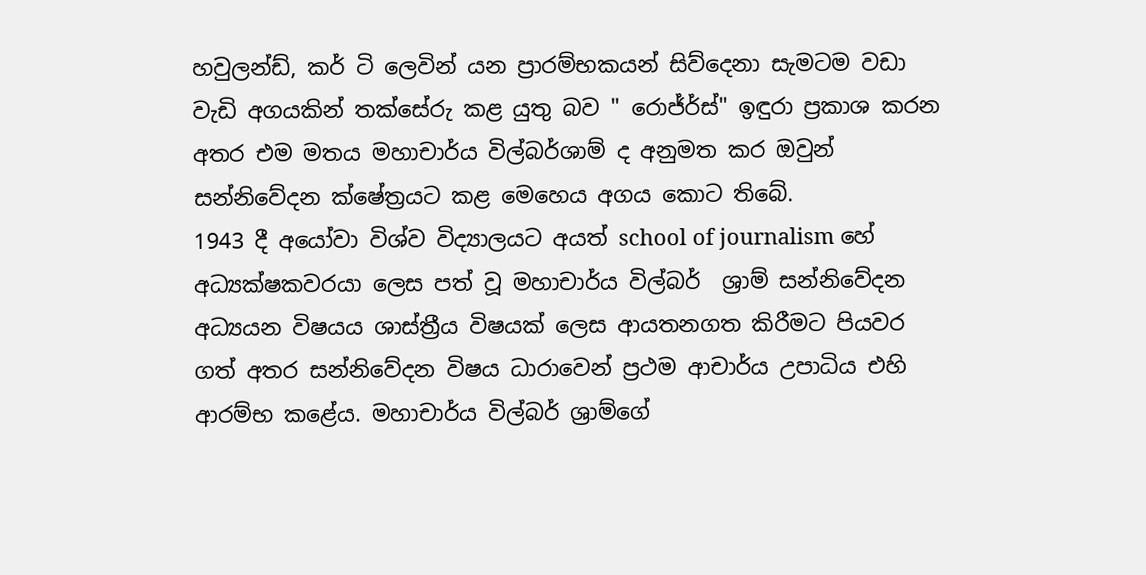හවුලන්ඩ්, කර් ටි ලෙවින් යන ප්‍රාරම්භකයන් සිව්දෙනා සැමටම වඩා වැඩි අගයකින් තක්සේරු කළ යුතු බව " රොජ්ර්ස්" ඉඳුරා ප්‍රකාශ කරන අතර එම මතය මහාචාර්ය විල්බර්ශාම් ද අනුමත කර ඔවුන් සන්නිවේදන ක්ෂේත්‍රයට කළ මෙහෙය අගය කොට තිබේ.
1943 දී අයෝවා විශ්ව විද්‍යාලයට අයත් school of journalism හේ අධ්‍යක්ෂකවරයා ලෙස පත් වූ මහාචාර්ය විල්බර්  ශ්‍රාම් සන්නිවේදන අධ්‍යයන විෂයය ශාස්ත්‍රීය විෂයක් ලෙස ආයතනගත කිරීමට පියවර ගත් අතර සන්නිවේදන විෂය ධාරාවෙන් ප්‍රථම ආචාර්ය උපාධිය එහි ආරම්භ කළේය. මහාචාර්ය විල්බර් ශ්‍රාම්ගේ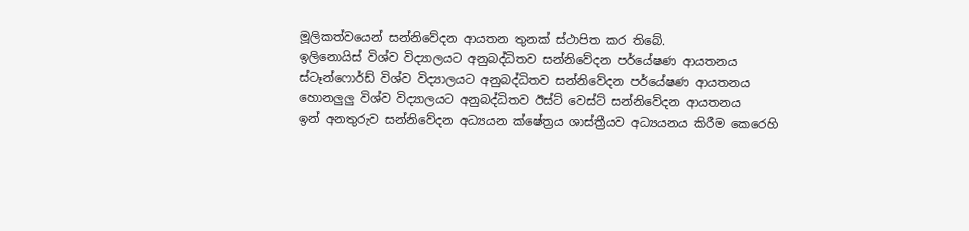මූලිකත්වයෙන් සන්නිවේදන ආයතන තුනක් ස්ථාපිත කර තිබේ.
ඉලිනොයිස් විශ්ව විද්‍යාලයට අනුබද්ධිතව සන්නිවේදන පර්යේෂණ ආයතනය
ස්ටෑන්ෆොර්ඩ් විශ්ව විද්‍යාලයට අනුබද්ධිතව සන්නිවේදන පර්යේෂණ ආයතනය
හොනලුලු විශ්ව විද්‍යාලයට අනුබද්ධිතව ඊස්ට් වෙස්ට් සන්නිවේදන ආයතනය
ඉන් අනතුරුව සන්නිවේදන අධ්‍යයන ක්ෂේත්‍රය ශාස්ත්‍රීයව අධ්‍යයනය කිරීම කෙරෙහි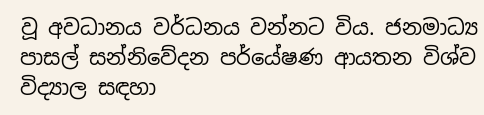වූ අවධානය වර්ධනය වන්නට විය. ජනමාධ්‍ය පාසල් සන්නිවේදන පර්යේෂණ ආයතන විශ්ව විද්‍යාල සඳහා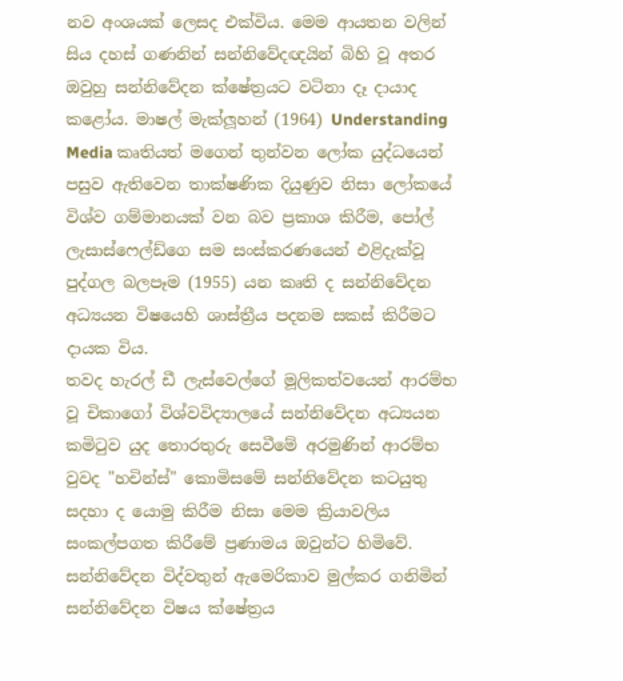නව අංශයක් ලෙසද එක්විය. මෙම ආයතන වලින් සිය දහස් ගණනින් සන්නිවේදඥයින් බිහි වූ අතර ඔවුහු සන්නිවේදන ක්ෂේත්‍රයට වටිනා දෑ දායාද කළෝය. මාෂල් මැක්ලූහන් (1964) Understanding Media කෘතියත් මගෙන් තුන්වන ලෝක යුද්ධයෙන් පසුව ඇතිවෙන තාක්ෂණික දියුණුව නිසා ලෝකයේ විශ්ව ගම්මානයක් වන බව ප්‍රකාශ කිරීම, පෝල් ලැසාස්ෆෙල්ඩ්ගෙ සම සංස්කරණයෙන් එළිදැක්වූ පුද්ගල බලපෑම (1955) යන කෘති ද සන්නිවේදන අධ්‍යයන විෂයෙහි ශාස්ත්‍රීය පදනම සකස් කිරීමට දායක විය.
තවද හැරල් ඩී ලැස්වෙල්ගේ මූලිකත්වයෙන් ආරම්භ වූ චිකාගෝ විශ්වවිද්‍යාලයේ සන්නිවේදන අධ්‍යයන කමිටුව යුද තොරතුරු සෙවීමේ අරමුණින් ආරම්භ වුවද "හචින්ස්" කොමිසමේ සන්නිවේදන කටයුතු සදහා ද යොමු කිරීම නිසා මෙම ක්‍රියාවලිය සංකල්පගත කිරීමේ ප්‍රණාමය ඔවුන්ට හිමිවේ. සන්නිවේදන විද්වතුන් ඇමෙරිකාව මුල්කර ගනිමින් සන්නිවේදන විෂය ක්ෂේත්‍රය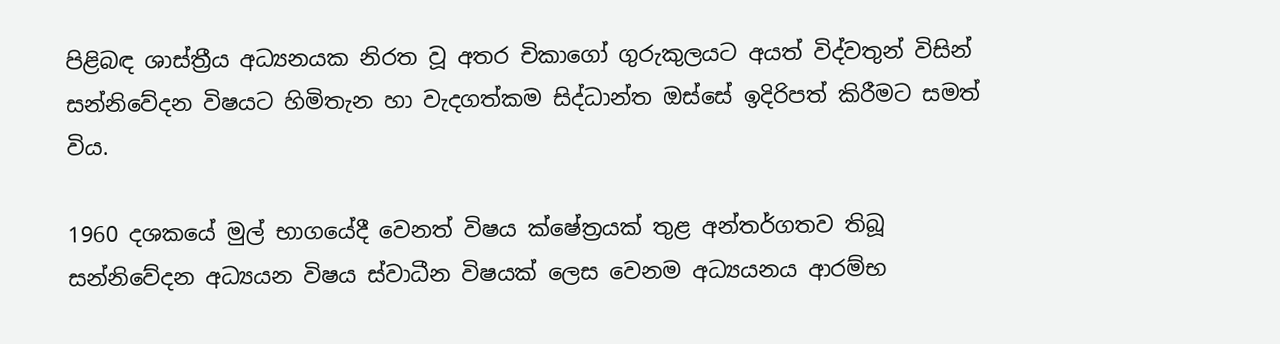පිළිබඳ ශාස්ත්‍රීය අධ්‍යනයක නිරත වූ අතර චිකාගෝ ගුරුකුලයට අයත් විද්වතුන් විසින් සන්නිවේදන විෂයට හිමිතැන හා වැදගත්කම සිද්ධාන්ත ඔස්සේ ඉදිරිපත් කිරීමට සමත් විය.

1960 දශකයේ මුල් භාගයේදී වෙනත් විෂය ක්ෂේත්‍රයක් තුළ අන්තර්ගතව තිබූ සන්නිවේදන අධ්‍යයන විෂය ස්වාධීන විෂයක් ලෙස වෙනම අධ්‍යයනය ආරම්භ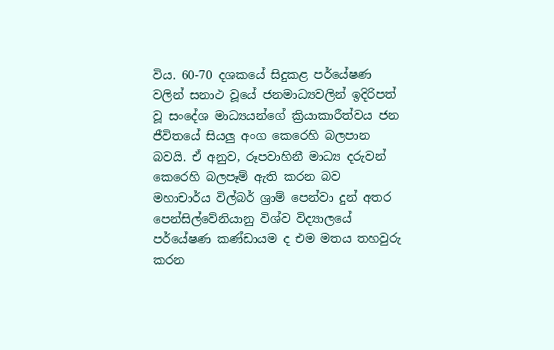විය. 60-70 දශකයේ සිදුකළ පර්යේෂණ වලින් සනාථ වූයේ ජනමාධ්‍යවලින් ඉදිරිපත් වූ සංදේශ මාධ්‍යයන්ගේ ක්‍රියාකාරීත්වය ජන ජීවිතයේ සියලු අංග කෙරෙහි බලපාන බවයි. ඒ අනුව, රූපවාහිනී මාධ්‍ය දරුවන් කෙරෙහි බලපෑම් ඇති කරන බව මහාචාර්ය විල්බර් ශ්‍රාම් පෙන්වා දුන් අතර පෙන්සිල්වේනියානු විශ්ව විද්‍යාලයේ පර්යේෂණ කණ්ඩායම ද එම මතය තහවුරු කරන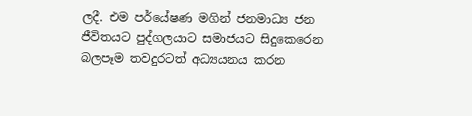ලදී. එම පර්යේෂණ මගින් ජනමාධ්‍ය ජන ජීවිතයට පුද්ගලයාට සමාජයට සිදුකෙරෙන බලපෑම තවදුරටත් අධ්‍යයනය කරන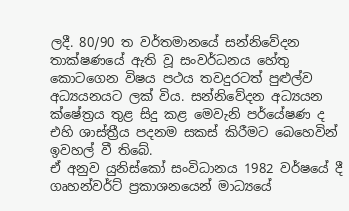ලදී. 80/90 ත වර්තමානයේ සන්නිවේදන තාක්ෂණයේ ඇති වූ සංවර්ධනය හේතු කොටගෙන විෂය පථය තවදුරටත් පුළුල්ව අධ්‍යයනයට ලක් විය. සන්නිවේදන අධ්‍යයන ක්ෂේත්‍රය තුළ සිදු කළ මෙවැනි පර්යේෂණ ද එහි ශාස්ත්‍රීය පදනම සකස් කිරීමට බෙහෙවින් ඉවහල් වී තිබේ.
ඒ අනුව යුනිස්කෝ සංවිධානය 1982 වර්ෂයේ දී ගෘහන්වර්ට් ප්‍රකාශනයෙන් මාධ්‍යයේ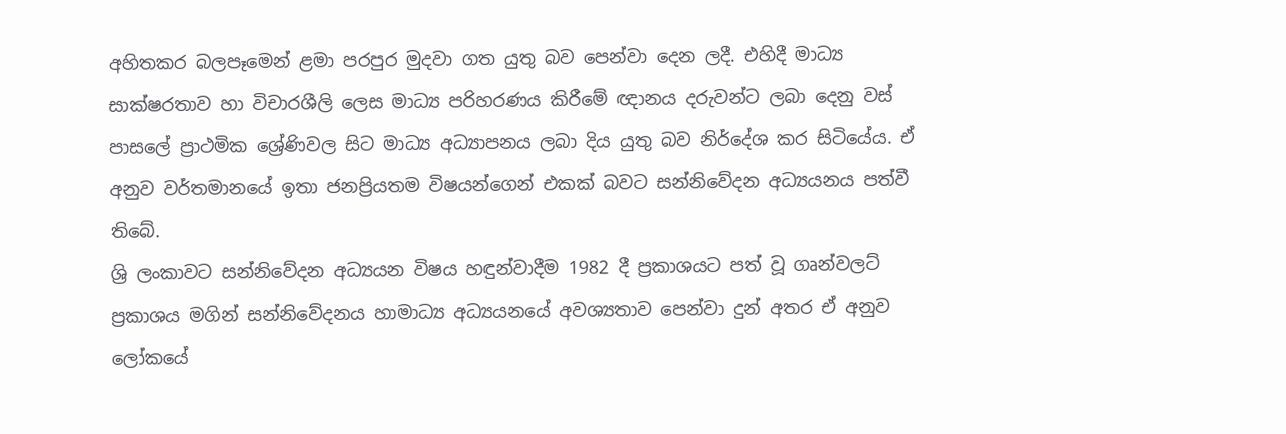අහිතකර බලපෑමෙන් ළමා පරපුර මුදවා ගත යුතු බව පෙන්වා දෙන ලදී. එහිදී මාධ්‍ය සාක්ෂරතාව හා විචාරශීලි ලෙස මාධ්‍ය පරිහරණය කිරීමේ ඥානය දරුවන්ට ලබා දෙනු වස් පාසලේ ප්‍රාථමික ශ්‍රේණිවල සිට මාධ්‍ය අධ්‍යාපනය ලබා දිය යුතු බව නිර්දේශ කර සිටියේය. ඒ අනුව වර්තමානයේ ඉතා ජනප්‍රියතම විෂයන්ගෙන් එකක් බවට සන්නිවේදන අධ්‍යයනය පත්වී තිබේ.
ශ්‍රි ලංකාවට සන්නිවේදන අධ්‍යයන විෂය හඳුන්වාදීම 1982 දී ප්‍රකාශයට පත් වූ ගෘන්වලට් ප්‍රකාශය මගින් සන්නිවේදනය හාමාධ්‍ය අධ්‍යයනයේ අවශ්‍යතාව පෙන්වා දුන් අතර ඒ අනුව ලෝකයේ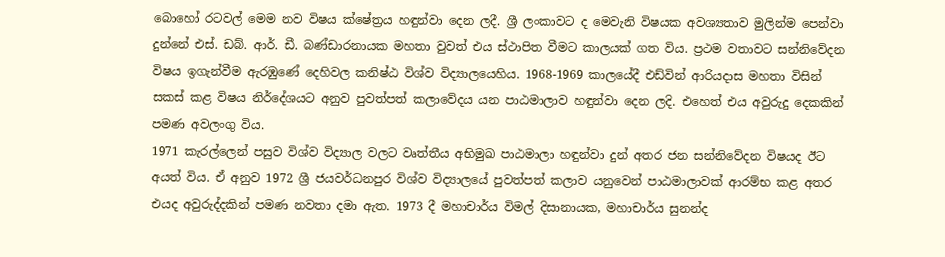බොහෝ රටවල් මෙම නව විෂය ක්ෂේත්‍රය හඳුන්වා දෙන ලදී. ශ්‍රී ලංකාවට ද මෙවැනි විෂයක අවශ්‍යතාව මුලින්ම පෙන්වා දුන්නේ එස්. ඩබ්. ආර්. ඩී. බණ්ඩාරනායක මහතා වුවත් එය ස්ථාපිත වීමට කාලයක් ගත විය. ප්‍රථම වතාවට සන්නිවේදන විෂය ඉගැන්වීම ඇරඹුණේ දෙහිවල කනිෂ්ඨ විශ්ව විද්‍යාලයෙහිය. 1968-1969 කාලයේදී එඩ්වින් ආරියදාස මහතා විසින් සකස් කළ විෂය නිර්දේශයට අනුව පුවත්පත් කලාවේදය යන පාඨමාලාව හඳුන්වා දෙන ලදි. එහෙත් එය අවුරුදු දෙකකින් පමණ අවලංගු විය.
1971 කැරල්ලෙන් පසුව විශ්ව විද්‍යාල වලට වෘත්තීය අභිමුඛ පාඨමාලා හඳුන්වා දුන් අතර ජන සන්නිවේදන විෂයද ඊට අයත් විය. ඒ අනුව 1972 ශ්‍රී ජයවර්ධනපුර විශ්ව විද්‍යාලයේ පුවත්පත් කලාව යනුවෙන් පාඨමාලාවක් ආරම්භ කළ අතර එයද අවුරුද්දකින් පමණ නවතා දමා ඇත. 1973 දී මහාචාර්ය විමල් දිසානායක, මහාචාර්ය සුනන්ද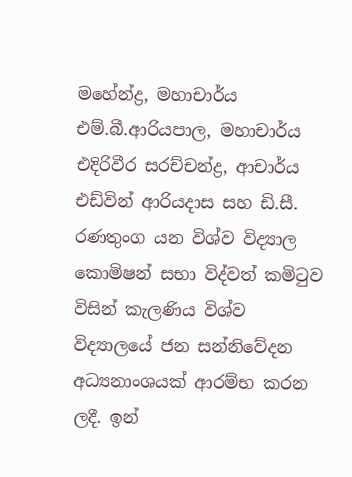මහේන්ද්‍ර, මහාචාර්ය එම්.බී.ආරියපාල, මහාචාර්ය එදිරිවීර සරච්චන්ද්‍ර, ආචාර්ය එඩ්වින් ආරියදාස සහ ඩි.සී. රණතුංග යන විශ්ව විද්‍යාල කොමිෂන් සභා විද්වත් කමිටුව විසින් කැලණිය විශ්ව විද්‍යාලයේ ජන සන්නිවේදන අධ්‍යනාංශයක් ආරම්භ කරන ලදී. ඉන්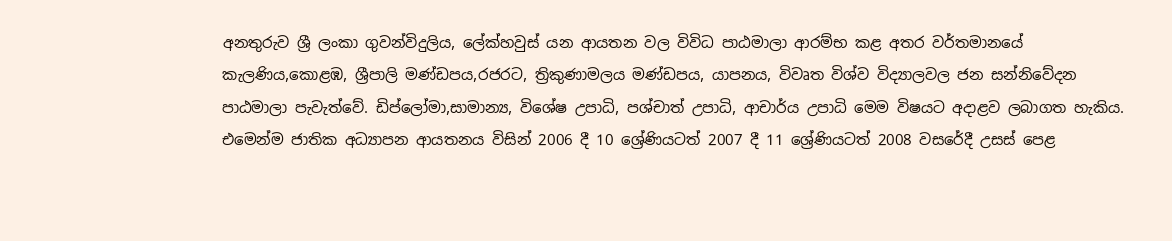අනතුරුව ශ්‍රී ලංකා ගුවන්විදුලිය, ලේක්හවුස් යන ආයතන වල විවිධ පාඨමාලා ආරම්භ කළ අතර වර්තමානයේ කැලණිය,කොළඹ, ශ්‍රීපාලි මණ්ඩපය,රජරට, ත්‍රිකුණාමලය මණ්ඩපය, යාපනය, විවෘත විශ්ව විද්‍යාලවල ජන සන්නිවේදන පාඨමාලා පැවැත්වේ. ඩිප්ලෝමා,සාමාන්‍ය, විශේෂ උපාධි, පශ්චාත් උපාධි, ආචාර්ය උපාධි මෙම විෂයට අදාළව ලබාගත හැකිය. එමෙන්ම ජාතික අධ්‍යාපන ආයතනය විසින් 2006 දී 10 ශ්‍රේණියටත් 2007 දී 11 ශ්‍රේණියටත් 2008 වසරේදී උසස් පෙළ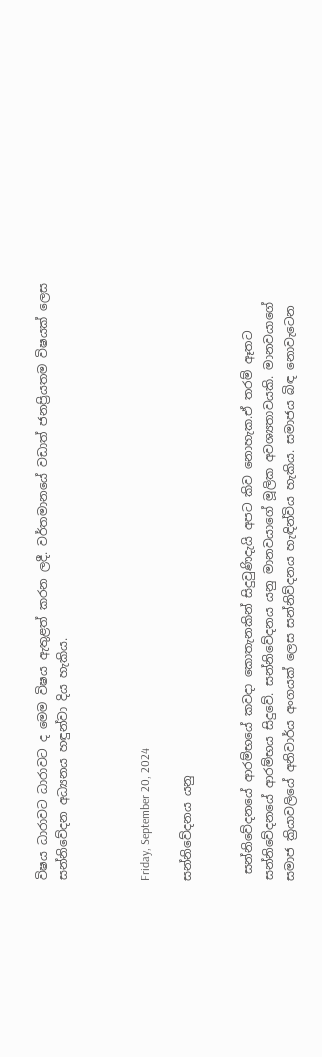විෂය ධාරාවට ධාරාවට ද මෙම විෂය ඇතුළත් කරන ලදී. වර්තමානයේ වඩාත් ජනප්‍රියතම විෂයක් ලෙස සන්නිවේදන අධ්‍යනය හඳුන්වා දිය හැකිය.



Friday, September 20, 2024

සන්නිවේදනය යනු


 සන්නිවේදනයේ ආරම්භයේ කවදා කොතැනකින් සිදුවුණිදැයි අපට කිව නොහැක.ඒ තරම් ඈතට සන්නිවේදනයේ ආරම්භය සිදුවේ. සන්නිවේදනය යනු මානවයාගේ මූලික අවශ්‍යතාවයකි. මානවයාගේ සමාජ ක්‍රියාවලියේ අනිවාර්ය අංගයක් ලෙස සන්නිව්දනය හැඳින්විය හැකිය. සමාජය බිඳ නොවැටෙන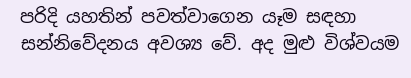පරිදි යහතින් පවත්වාගෙන යෑම සඳහා සන්නිවේදනය අවශ්‍ය වේ. අද මුළු විශ්වයම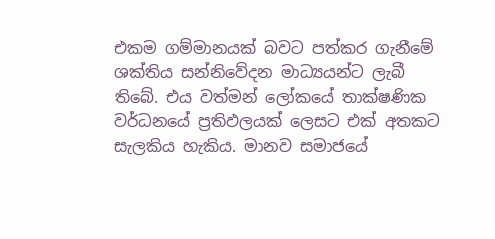එකම ගම්මානයක් බවට පත්කර ගැනීමේ ශක්තිය සන්නිවේදන මාධ්‍යයන්ට ලැබී තිබේ. එය වත්මන් ලෝකයේ තාක්ෂණික වර්ධනයේ ප්‍රතිඵලයක් ලෙසට එක් අතකට සැලකිය හැකිය. මානව සමාජයේ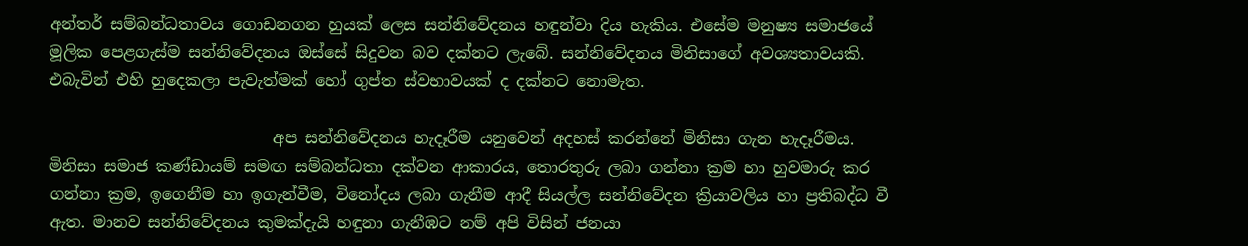අන්තර් සම්බන්ධතාවය ගොඩනගන හුයක් ලෙස සන්නිවේදනය හඳුන්වා දිය හැකිය. එසේම මනුෂ්‍ය සමාජයේ මූලික පෙළගැස්ම සන්නිවේදනය ඔස්සේ සිදුවන බව දක්නට ලැබේ. සන්නිවේදනය මිනිසාගේ අවශ්‍යතාවයකි. එබැවින් එහි හුදෙකලා පැවැත්මක් හෝ ගුප්ත ස්වභාවයක් ද දක්නට නොමැත.

                            අප සන්නිවේදනය හැදෑරීම යනුවෙන් අදහස් කරන්නේ මිනිසා ගැන හැදෑරීමය. මිනිසා සමාජ කණ්ඩායම් සමඟ සම්බන්ධතා දක්වන ආකාරය, තොරතුරු ලබා ගන්නා ක්‍රම හා හුවමාරු කර ගන්නා ක්‍රම, ඉගෙනීම හා ඉගැන්වීම, විනෝදය ලබා ගැනීම ආදී සියල්ල සන්නිවේදන ක්‍රියාවලිය හා ප්‍රතිබද්ධ වී ඇත. මානව සන්නිවේදනය කුමක්දැයි හඳුනා ගැනීඹට නම් අපි විසින් ජනයා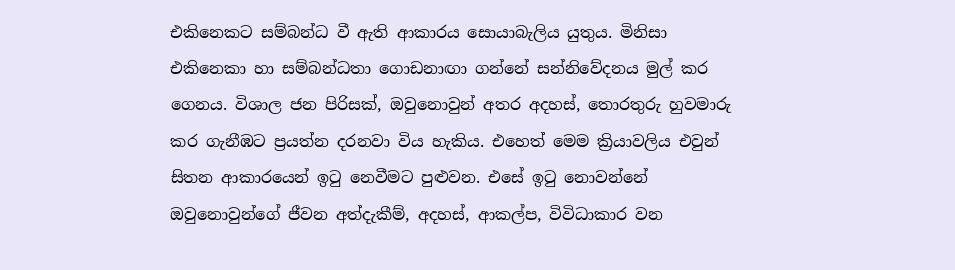එකිනෙකට සම්බන්ධ වී ඇති ආකාරය සොයාබැලිය යුතුය. මිනිසා එකිනෙකා හා සම්බන්ධතා ගොඩනාඟා ගන්නේ සන්නිවේදනය මුල් කර ගෙනය. විශාල ජන පිරිසක්, ඔවුනොවුන් අතර අදහස්, තොරතුරු හුවමාරු කර ගැනීඹට ප්‍රයත්න දරනවා විය හැකිය. එහෙත් මෙම ක්‍රියාවලිය එවුන් සිතන ආකාරයෙන් ඉටු නෙවීමට පුළුවන. එසේ ඉටු නොවන්නේ ඔවුනොවුන්ගේ ජීවන අත්දැකීම්, අදහස්, ආකල්ප, විවිධාකාර වන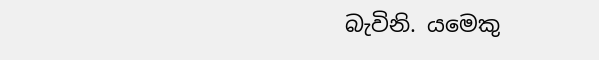බැවිනි. යමෙකු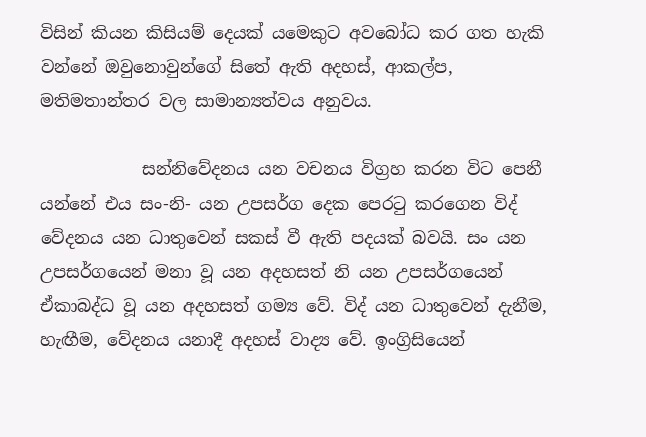විසින් කියන කිසියම් දෙයක් යමෙකුට අවබෝධ කර ගත හැකි වන්නේ ඔවුනොවුන්ගේ සිතේ ඇති අදහස්, ආකල්ප, මතිමතාන්තර වල සාමාන්‍යත්වය අනුවය.

            සන්නිවේදනය යන වචනය විග්‍රහ කරන විට පෙනී යන්නේ එය සං-නි- යන උපසර්ග දෙක පෙරටු කරගෙන විද් වේදනය යන ධාතුවෙන් සකස් වී ඇති පදයක් බවයි. සං යන උපසර්ගයෙන් මනා වූ යන අදහසත් නි යන උපසර්ගයෙන් ඒකාබද්ධ වූ යන අදහසත් ගම්‍ය වේ. විද් යන ධාතුවෙන් දැනීම, හැඟීම, වේදනය යනාදී අදහස් වාද්‍ය වේ. ඉංග්‍රිසියෙන්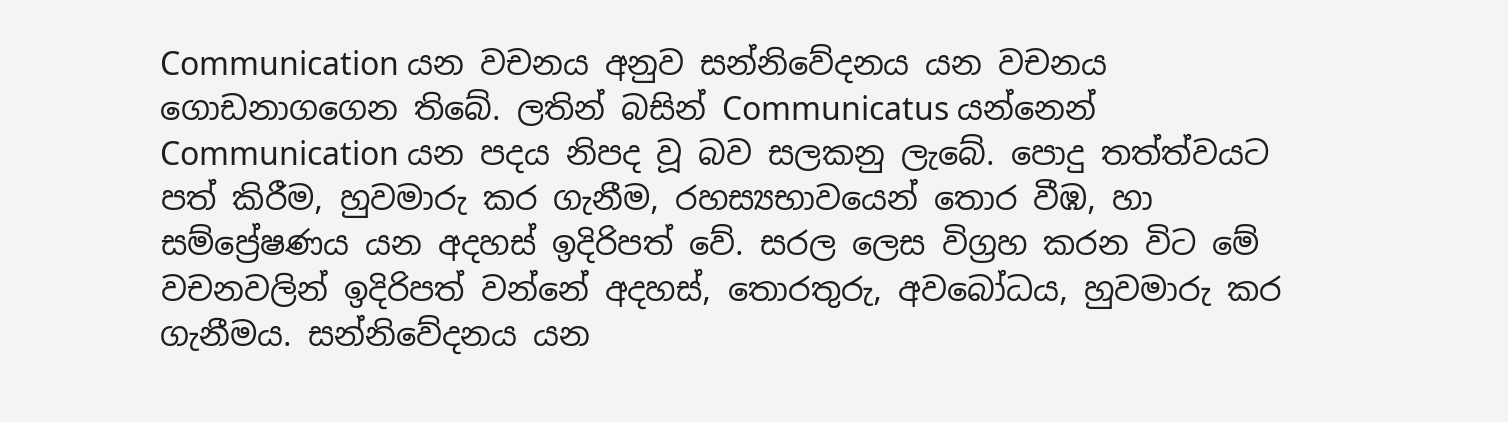Communication යන වචනය අනුව සන්නිවේදනය යන වචනය ගොඩනාගගෙන තිබේ. ලතින් බසින් Communicatus යන්නෙන් Communication යන පදය නිපද වූ බව සලකනු ලැබේ. පොදු තත්ත්වයට පත් කිරීම, හුවමාරු කර ගැනීම, රහස්‍යභාවයෙන් තොර වීඹ, හා සම්ප්‍රේෂණය යන අදහස් ඉදිරිපත් වේ. සරල ලෙස විග්‍රහ කරන විට මේ වචනවලින් ඉදිරිපත් වන්නේ අදහස්, තොරතුරු, අවබෝධය, හුවමාරු කර ගැනීමය. සන්නිවේදනය යන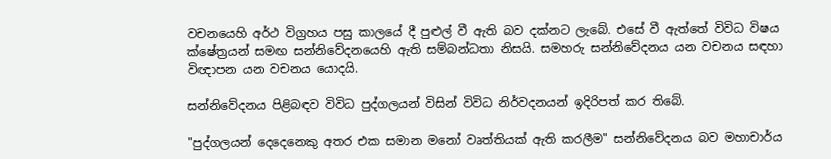වචනයෙහි අර්ථ විග්‍රහය පසු කාලයේ දී පුළුල් වී ඇති බව දක්නට ලැබේ. එසේ වී ඇත්තේ විවිධ විෂය ක්ෂේත්‍රයන් සමඟ සන්නිවේදනයෙහි ඇති සම්බන්ධතා නිසයි. සමහරු සන්නිවේදනය යන වචනය සඳහා විඥාපන යන වචනය යොදයි.

සන්නිවේදනය පිළිබඳව විවිධ පුද්ගලයන් විසින් විවිධ නිර්වදනයන් ඉදිරිපත් කර තිබේ.

"පුද්ගලයන් දෙදෙනෙකු අතර එක සමාන මනෝ වෘත්තියක් ඇති කරලීම" සන්නිවේදනය බව මහාචාර්ය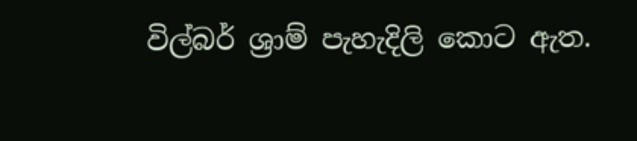විල්බර් ශ්‍රාම් පැහැදිලි කොට ඇත.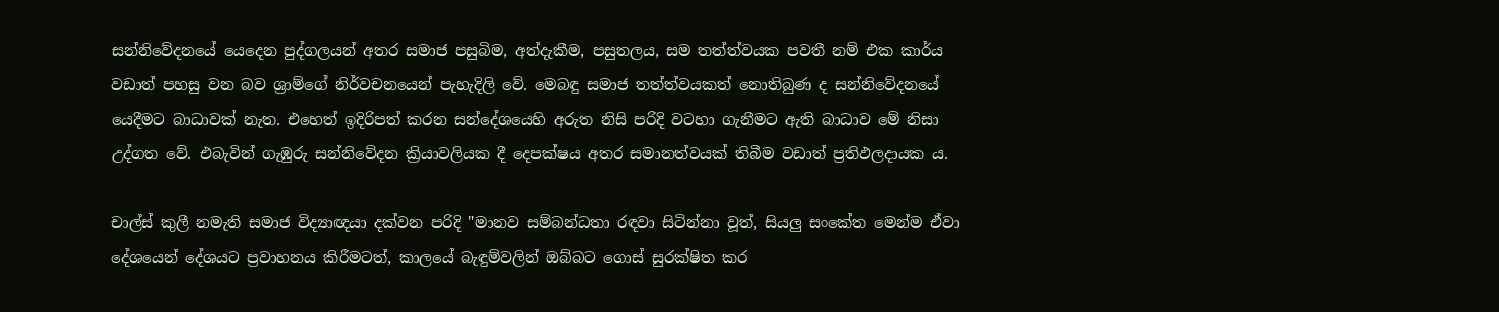සන්නිවේදනයේ යෙදෙන පුද්ගලයන් අතර සමාජ පසුබිම, අත්දැකීම, පසුතලය, සම තත්ත්වයක පවතී නම් එක කාර්ය වඩාත් පහසු වන බව ශ්‍රාම්ගේ නිර්වචනයෙන් පැහැදිලි වේ. මෙබඳු සමාජ තත්ත්වයකත් නොතිබුණ ද සන්නිවේදනයේ යෙදීමට බාධාවක් නැත. එහෙත් ඉදිරිපත් කරන සන්දේශයෙහි අරුත නිසි පරිදි වටහා ගැනීමට ඇති බාධාව මේ නිසා උද්ගත වේ. එබැවින් ගැඹුරු සන්නිවේදන ක්‍රියාවලියක දී දෙපක්ෂය අතර සමානත්වයක් තිබීම වඩාත් ප්‍රතිඵලදායක ය.

චාල්ස් කුලී නමැති සමාජ විද්‍යාඥයා දක්වන පරිදි "මානව සම්බන්ධතා රඳවා සිටින්නා වූත්, සියලු සංකේත මෙන්ම ඒවා දේශයෙන් දේශයට ප්‍රවාහනය කිරීමටත්, කාලයේ බැඳුම්වලින් ඔබ්බට ගොස් සුරක්ෂිත කර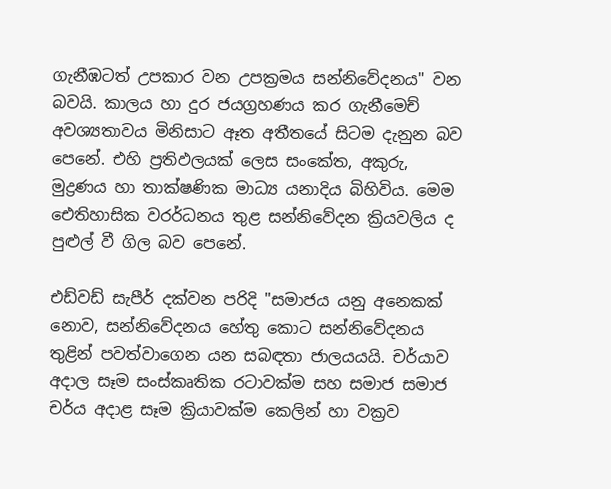ගැනීඹටත් උපකාර වන උපක්‍රමය සන්නිවේදනය" වන බවයි. කාලය හා දුර ජයග්‍රහණය කර ගැනීමෙච් අවශ්‍යතාවය මිනිසාට ඈත අතීතයේ සිටම දැනුන බව පෙනේ. එහි ප්‍රතිඵලයක් ලෙස සංකේත, අකුරු, මුද්‍රණය හා තාක්ෂණික මාධ්‍ය යනාදිය බිහිවිය. මෙම ඓතිහාසික වරර්ධනය තුළ සන්නිවේදන ක්‍රියවලිය ද පුළුල් වී ගිල බව පෙනේ.

එඩ්වඩ් සැපීර් දක්වන පරිදි "සමාජය යනු අනෙකක් නොව, සන්නිවේදනය හේතු කොට සන්නිවේදනය තුළින් පවත්වාගෙන යන සබඳතා ජාලයයයි. චර්යාව අදාල සෑම සංස්කෘතික රටාවක්ම සහ සමාජ සමාජ චර්ය අදාළ සෑම ක්‍රියාවක්ම කෙලින් හා වක්‍රව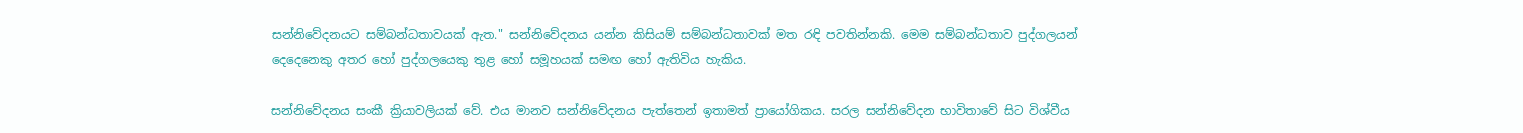සන්නිවේදනයට සම්බන්ධතාවයක් ඇත." සන්නිවේදනය යන්න කිසියම් සම්බන්ධතාවක් මත රඳි පවතින්නකි. මෙම සම්බන්ධතාව පුද්ගලයන් දෙදෙනෙකු අතර හෝ පුද්ගලයෙකු තුළ හෝ සමූහයක් සමඟ හෝ ඇතිවිය හැකිය.

සන්නිවේදනය සංකී ක්‍රියාවලියක් වේ. එය මානව සන්නිවේදනය පැත්තෙන් ඉතාමත් ප්‍රායෝගිකය. සරල සන්නිවේදන භාවිතාවේ සිට විශ්වීය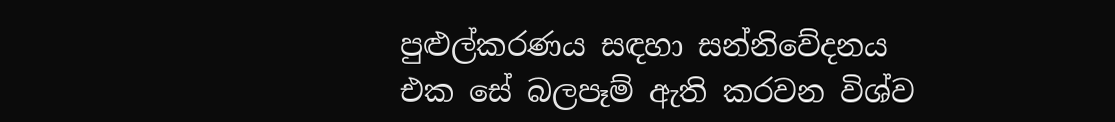පුළුල්කරණය සඳහා සන්නිවේදනය එක සේ බලපෑම් ඇති කරවන විශ්ව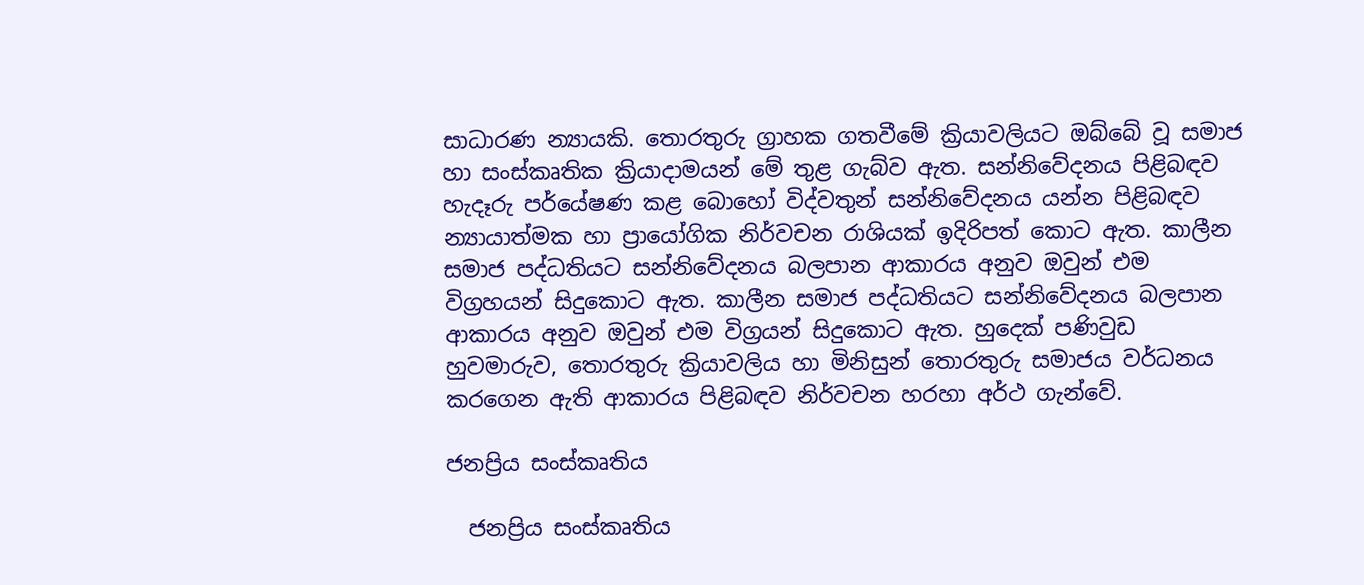සාධාරණ න්‍යායකි. තොරතුරු ග්‍රාහක ගතවීමේ ක්‍රියාවලියට ඔබ්බේ වූ සමාජ හා සංස්කෘතික ක්‍රියාදාමයන් මේ තුළ ගැබ්ව ඇත. සන්නිවේදනය පිළිබඳව හැදෑරු පර්යේෂණ කළ බොහෝ විද්වතුන් සන්නිවේදනය යන්න පිළිබඳව න්‍යායාත්මක හා ප්‍රායෝගික නිර්වචන රාශියක් ඉදිරිපත් කොට ඇත. කාලීන සමාජ පද්ධතියට සන්නිවේදනය බලපාන ආකාරය අනුව ඔවුන් එම විග්‍රහයන් සිදුකොට ඇත. කාලීන සමාජ පද්ධතියට සන්නිවේදනය බලපාන ආකාරය අනුව ඔවුන් එම විග්‍රයන් සිදුකොට ඇත. හුදෙක් පණිවුඩ හුවමාරුව, තොරතුරු ක්‍රියාවලිය හා මිනිසුන් තොරතුරු සමාජය වර්ධනය කරගෙන ඇති ආකාරය පිළිබඳව නිර්වචන හරහා අර්ථ ගැන්වේ.

ජනප්‍රිය සංස්කෘතිය

  ජනප්‍රිය සංස්කෘතිය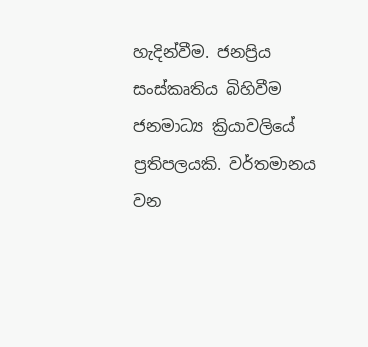හැදින්වීම. ජනප්‍රිය සංස්කෘතිය බිහිවීම ජනමාධ්‍ය ක්‍රියාවලියේ ප්‍රතිපලයකි. වර්තමානය වන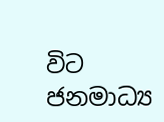විට ජනමාධ්‍ය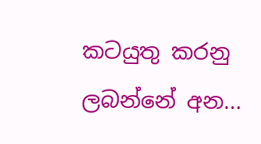කටයුතු කරනු ලබන්නේ අන...